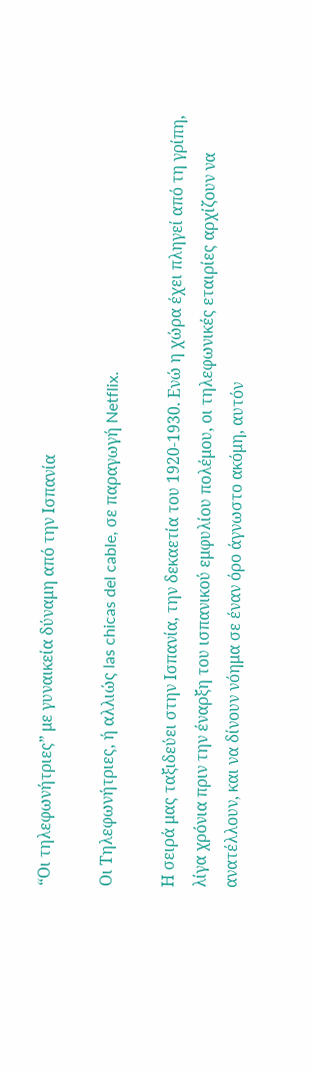“Οι τηλεφωνήτριες” με γυναικεία δύναμη από την Ισπανία

Οι Τηλεφωνήτριες, ή αλλιώς las chicas del cable, σε παραγωγή Netflix.

Η σειρά μας ταξιδεύει στην Ισπανία, την δεκαετία του 1920-1930. Ενώ η χώρα έχει πληγεί από τη γρίπη, λίγα χρόνια πριν την έναρξη του ισπανικού εμφυλίου πολέμου, οι τηλεφωνικές εταιρίες αρχίζουν να ανατέλλουν, και να δίνουν νόημα σε έναν όρο άγνωστο ακόμη, αυτόν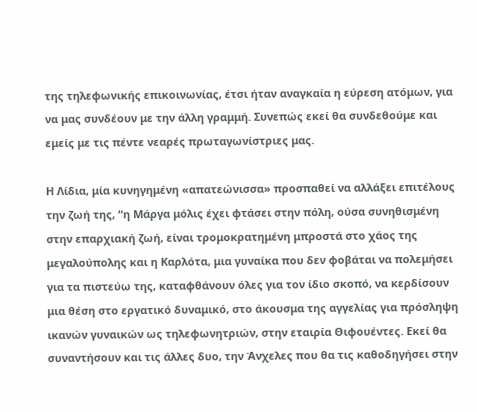της τηλεφωνικής επικοινωνίας, έτσι ήταν αναγκαία η εύρεση ατόμων, για να μας συνδέουν με την άλλη γραμμή. Συνεπώς εκεί θα συνδεθούμε και εμείς με τις πέντε νεαρές πρωταγωνίστριες μας.

Η Λίδια, μία κυνηγημένη «απατεώνισσα» προσπαθεί να αλλάξει επιτέλους την ζωή της, “η Μάργα μόλις έχει φτάσει στην πόλη, ούσα συνηθισμένη στην επαρχιακή ζωή, είναι τρομοκρατημένη μπροστά στο χάος της μεγαλούπολης και η Καρλότα, μια γυναίκα που δεν φοβάται να πολεμήσει για τα πιστεύω της, καταφθάνουν όλες για τον ίδιο σκοπό, να κερδίσουν μια θέση στο εργατικό δυναμικό, στο άκουσμα της αγγελίας για πρόσληψη ικανών γυναικών ως τηλεφωνητριών, στην εταιρία Θιφουέντες. Εκεί θα συναντήσουν και τις άλλες δυο, την Άνχελες που θα τις καθοδηγήσει στην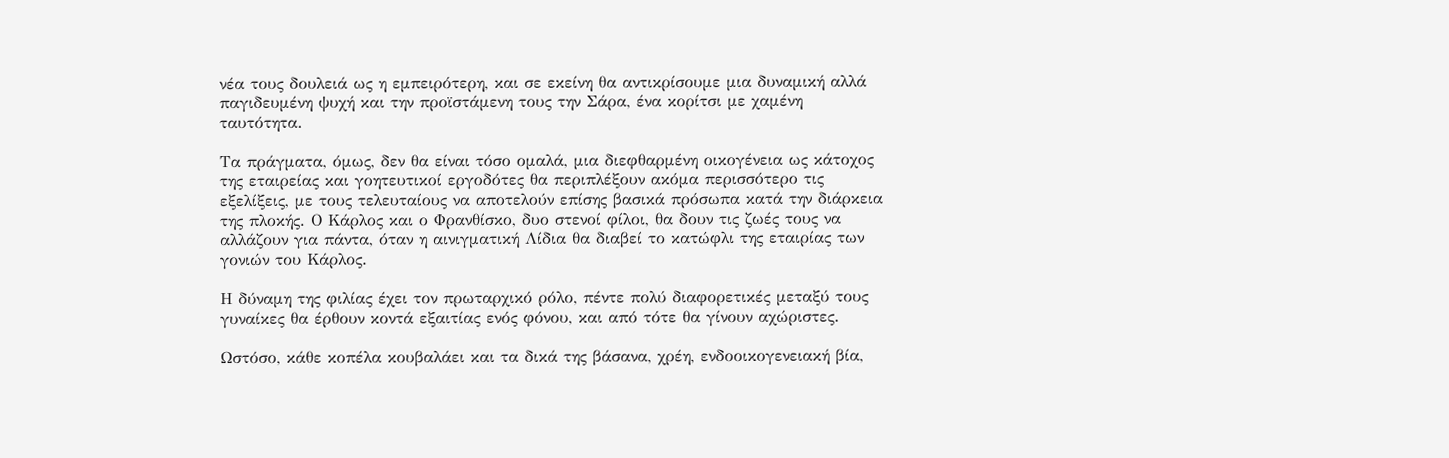νέα τους δουλειά ως η εμπειρότερη, και σε εκείνη θα αντικρίσουμε μια δυναμική αλλά παγιδευμένη ψυχή και την προϊστάμενη τους την Σάρα, ένα κορίτσι με χαμένη ταυτότητα.

Τα πράγματα, όμως, δεν θα είναι τόσο ομαλά, μια διεφθαρμένη οικογένεια ως κάτοχος της εταιρείας και γοητευτικοί εργοδότες θα περιπλέξουν ακόμα περισσότερο τις εξελίξεις, με τους τελευταίους να αποτελούν επίσης βασικά πρόσωπα κατά την διάρκεια της πλοκής. Ο Κάρλος και ο Φρανθίσκο, δυο στενοί φίλοι, θα δουν τις ζωές τους να αλλάζουν για πάντα, όταν η αινιγματική Λίδια θα διαβεί το κατώφλι της εταιρίας των γονιών του Κάρλος.

Η δύναμη της φιλίας έχει τον πρωταρχικό ρόλο, πέντε πολύ διαφορετικές μεταξύ τους γυναίκες θα έρθουν κοντά εξαιτίας ενός φόνου, και από τότε θα γίνουν αχώριστες.

Ωστόσο, κάθε κοπέλα κουβαλάει και τα δικά της βάσανα, χρέη, ενδοοικογενειακή βία,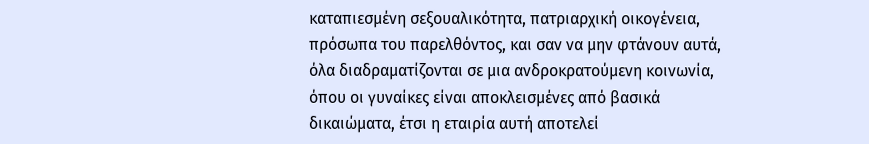καταπιεσμένη σεξουαλικότητα, πατριαρχική οικογένεια, πρόσωπα του παρελθόντος, και σαν να μην φτάνουν αυτά, όλα διαδραματίζονται σε μια ανδροκρατούμενη κοινωνία, όπου οι γυναίκες είναι αποκλεισμένες από βασικά δικαιώματα, έτσι η εταιρία αυτή αποτελεί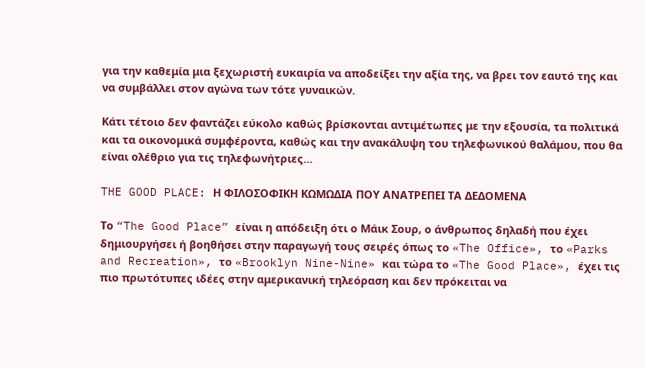για την καθεμία μια ξεχωριστή ευκαιρία να αποδείξει την αξία της, να βρει τον εαυτό της και να συμβάλλει στον αγώνα των τότε γυναικών.

Κάτι τέτοιο δεν φαντάζει εύκολο καθώς βρίσκονται αντιμέτωπες με την εξουσία, τα πολιτικά και τα οικονομικά συμφέροντα, καθώς και την ανακάλυψη του τηλεφωνικού θαλάμου, που θα είναι ολέθριο για τις τηλεφωνήτριες…

THE GOOD PLACE: Η ΦΙΛΟΣΟΦΙΚΗ ΚΩΜΩΔΙΑ ΠΟΥ ΑΝΑΤΡΕΠΕΙ ΤΑ ΔΕΔΟΜΕΝΑ

Το “The Good Place” είναι η απόδειξη ότι ο Μάικ Σουρ, ο άνθρωπος δηλαδή που έχει δημιουργήσει ή βοηθήσει στην παραγωγή τους σειρές όπως το «The Office», το «Parks and Recreation», το «Brooklyn Nine-Nine» και τώρα το «The Good Place», έχει τις πιο πρωτότυπες ιδέες στην αμερικανική τηλεόραση και δεν πρόκειται να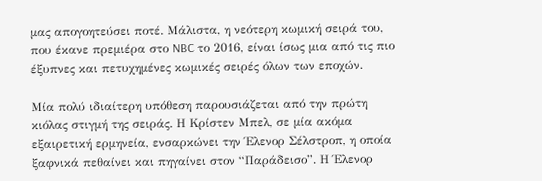μας απογοητεύσει ποτέ. Μάλιστα, η νεότερη κωμική σειρά του, που έκανε πρεμιέρα στο NBC το 2016, είναι ίσως μια από τις πιο έξυπνες και πετυχημένες κωμικές σειρές όλων των εποχών.

Μία πολύ ιδιαίτερη υπόθεση παρουσιάζεται από την πρώτη κιόλας στιγμή της σειράς. Η Κρίστεν Μπελ, σε μία ακόμα εξαιρετική ερμηνεία, ενσαρκώνει την Έλενορ Σέλστροπ, η οποία ξαφνικά πεθαίνει και πηγαίνει στον “Παράδεισο”. Η Έλενορ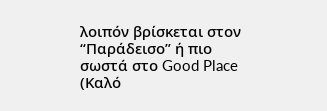λοιπόν βρίσκεται στον “Παράδεισο” ή πιο σωστά στο Good Place (Καλό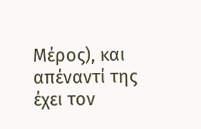Μέρος), και απέναντί της έχει τον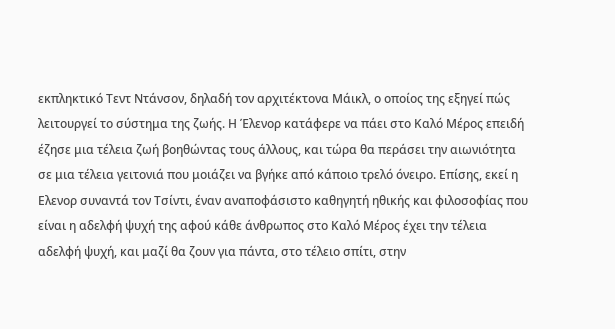εκπληκτικό Τεντ Ντάνσον, δηλαδή τον αρχιτέκτονα Μάικλ, ο οποίος της εξηγεί πώς λειτουργεί το σύστημα της ζωής. Η Έλενορ κατάφερε να πάει στο Καλό Μέρος επειδή έζησε μια τέλεια ζωή βοηθώντας τους άλλους, και τώρα θα περάσει την αιωνιότητα σε μια τέλεια γειτονιά που μοιάζει να βγήκε από κάποιο τρελό όνειρο. Επίσης, εκεί η Ελενορ συναντά τον Τσίντι, έναν αναποφάσιστο καθηγητή ηθικής και φιλοσοφίας που είναι η αδελφή ψυχή της αφού κάθε άνθρωπος στο Καλό Μέρος έχει την τέλεια αδελφή ψυχή, και μαζί θα ζουν για πάντα, στο τέλειο σπίτι, στην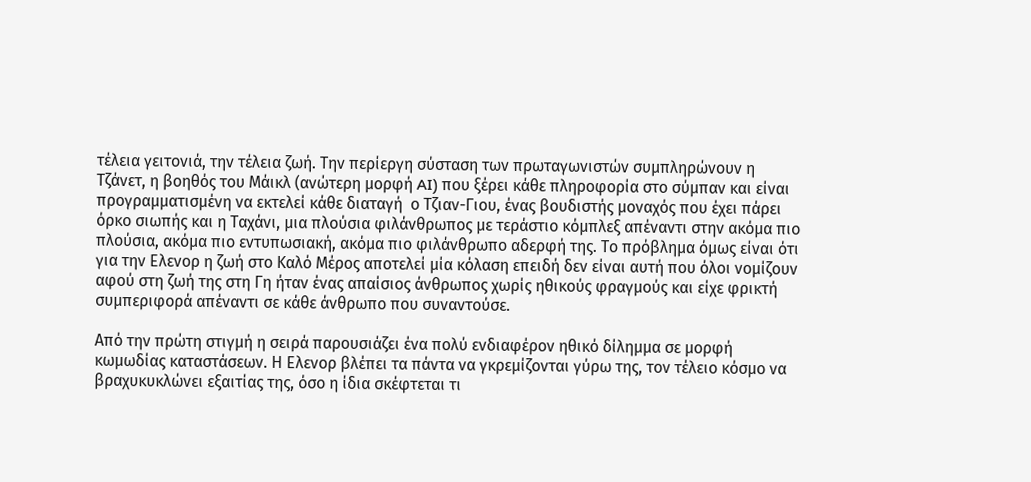τέλεια γειτονιά, την τέλεια ζωή. Την περίεργη σύσταση των πρωταγωνιστών συμπληρώνουν η Τζάνετ, η βοηθός του Μάικλ (ανώτερη μορφή AI) που ξέρει κάθε πληροφορία στο σύμπαν και είναι προγραμματισμένη να εκτελεί κάθε διαταγή  ο Τζιαν-Γιου, ένας βουδιστής μοναχός που έχει πάρει όρκο σιωπής και η Ταχάνι, μια πλούσια φιλάνθρωπος με τεράστιο κόμπλεξ απέναντι στην ακόμα πιο πλούσια, ακόμα πιο εντυπωσιακή, ακόμα πιο φιλάνθρωπο αδερφή της. Το πρόβλημα όμως είναι ότι για την Ελενορ η ζωή στο Καλό Μέρος αποτελεί μία κόλαση επειδή δεν είναι αυτή που όλοι νομίζουν αφού στη ζωή της στη Γη ήταν ένας απαίσιος άνθρωπος χωρίς ηθικούς φραγμούς και είχε φρικτή συμπεριφορά απέναντι σε κάθε άνθρωπο που συναντούσε.

Από την πρώτη στιγμή η σειρά παρουσιάζει ένα πολύ ενδιαφέρον ηθικό δίλημμα σε μορφή κωμωδίας καταστάσεων. Η Ελενορ βλέπει τα πάντα να γκρεμίζονται γύρω της, τον τέλειο κόσμο να βραχυκυκλώνει εξαιτίας της, όσο η ίδια σκέφτεται τι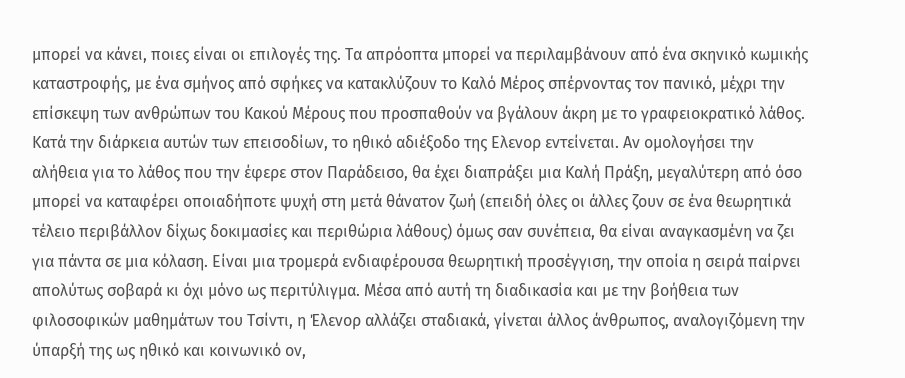μπορεί να κάνει, ποιες είναι οι επιλογές της. Τα απρόοπτα μπορεί να περιλαμβάνουν από ένα σκηνικό κωμικής καταστροφής, με ένα σμήνος από σφήκες να κατακλύζουν το Καλό Μέρος σπέρνοντας τον πανικό, μέχρι την επίσκεψη των ανθρώπων του Κακού Μέρους που προσπαθούν να βγάλουν άκρη με το γραφειοκρατικό λάθος. Κατά την διάρκεια αυτών των επεισοδίων, το ηθικό αδιέξοδο της Ελενορ εντείνεται. Αν ομολογήσει την αλήθεια για το λάθος που την έφερε στον Παράδεισο, θα έχει διαπράξει μια Καλή Πράξη, μεγαλύτερη από όσο μπορεί να καταφέρει οποιαδήποτε ψυχή στη μετά θάνατον ζωή (επειδή όλες οι άλλες ζουν σε ένα θεωρητικά τέλειο περιβάλλον δίχως δοκιμασίες και περιθώρια λάθους) όμως σαν συνέπεια, θα είναι αναγκασμένη να ζει για πάντα σε μια κόλαση. Είναι μια τρομερά ενδιαφέρουσα θεωρητική προσέγγιση, την οποία η σειρά παίρνει απολύτως σοβαρά κι όχι μόνο ως περιτύλιγμα. Μέσα από αυτή τη διαδικασία και με την βοήθεια των φιλοσοφικών μαθημάτων του Τσίντι, η Έλενορ αλλάζει σταδιακά, γίνεται άλλος άνθρωπος, αναλογιζόμενη την ύπαρξή της ως ηθικό και κοινωνικό ον,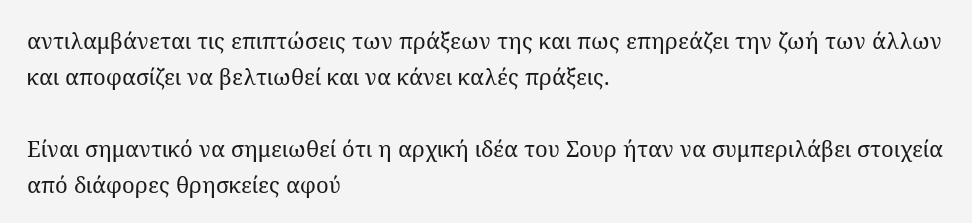αντιλαμβάνεται τις επιπτώσεις των πράξεων της και πως επηρεάζει την ζωή των άλλων και αποφασίζει να βελτιωθεί και να κάνει καλές πράξεις.

Είναι σημαντικό να σημειωθεί ότι η αρχική ιδέα του Σουρ ήταν να συμπεριλάβει στοιχεία από διάφορες θρησκείες αφού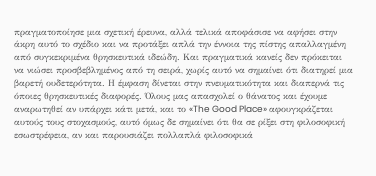πραγματοποίησε μια σχετική έρευνα, αλλά τελικά αποφάσισε να αφήσει στην άκρη αυτό το σχέδιο και να προτάξει απλά την έννοια της πίστης απαλλαγμένη από συγκεκριμένα θρησκευτικά ιδεώδη. Και πραγματικά κανείς δεν πρόκειται να νιώσει προσβεβλημένος από τη σειρά, χωρίς αυτό να σημαίνει ότι διατηρεί μια βαρετή ουδετερότητα. Η έμφαση δίνεται στην πνευματικότητα και διαπερνά τις όποιες θρησκευτικές διαφορές. Όλους μας απασχολεί ο θάνατος και έχουμε αναρωτηθεί αν υπάρχει κάτι μετά, και το «The Good Place» αφουγκράζεται αυτούς τους στοχασμούς, αυτό όμως δε σημαίνει ότι θα σε ρίξει στη φιλοσοφική εσωστρέφεια, αν και παρουσιάζει πολλαπλά φιλοσοφικά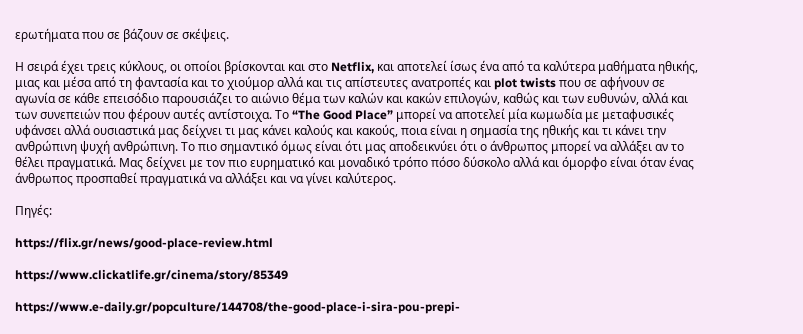ερωτήματα που σε βάζουν σε σκέψεις.

Η σειρά έχει τρεις κύκλους, οι οποίοι βρίσκονται και στο Netflix, και αποτελεί ίσως ένα από τα καλύτερα μαθήματα ηθικής, μιας και μέσα από τη φαντασία και το χιούμορ αλλά και τις απίστευτες ανατροπές και plot twists που σε αφήνουν σε αγωνία σε κάθε επεισόδιο παρουσιάζει το αιώνιο θέμα των καλών και κακών επιλογών, καθώς και των ευθυνών, αλλά και των συνεπειών που φέρουν αυτές αντίστοιχα. Το “The Good Place” μπορεί να αποτελεί μία κωμωδία με μεταφυσικές υφάνσει αλλά ουσιαστικά μας δείχνει τι μας κάνει καλούς και κακούς, ποια είναι η σημασία της ηθικής και τι κάνει την ανθρώπινη ψυχή ανθρώπινη. Το πιο σημαντικό όμως είναι ότι μας αποδεικνύει ότι ο άνθρωπος μπορεί να αλλάξει αν το θέλει πραγματικά. Μας δείχνει με τον πιο ευρηματικό και μοναδικό τρόπο πόσο δύσκολο αλλά και όμορφο είναι όταν ένας άνθρωπος προσπαθεί πραγματικά να αλλάξει και να γίνει καλύτερος.

Πηγές:

https://flix.gr/news/good-place-review.html

https://www.clickatlife.gr/cinema/story/85349

https://www.e-daily.gr/popculture/144708/the-good-place-i-sira-pou-prepi-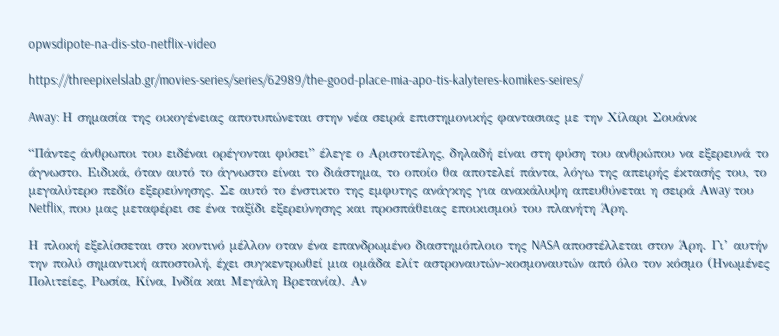opwsdipote-na-dis-sto-netflix-video

https://threepixelslab.gr/movies-series/series/62989/the-good-place-mia-apo-tis-kalyteres-komikes-seires/

Away: Η σημασία της οικογένειας αποτυπώνεται στην νέα σειρά επιστημονικής φαντασιας με την Χίλαρι Σουάνκ

“Πάντες άνθρωποι του ειδέναι ορέγονται φύσει” έλεγε ο Αριστοτέλης, δηλαδή είναι στη φύση του ανθρώπου να εξερευνά το άγνωστο. Ειδικά, όταν αυτό το άγνωστο είναι το διάστημα, το οποίο θα αποτελεί πάντα, λόγω της απειρής έκτασής του, το μεγαλύτερο πεδίο εξερεύνησης. Σε αυτό το ένστικτο της εμφυτης ανάγκης για ανακάλυψη απευθύνεται η σειρά Αway του Netflix, που μας μεταφέρει σε ένα ταξίδι εξερεύνησης και προσπάθειας εποικισμού του πλανήτη Άρη.

Η πλοκή εξελίσσεται στο κοντινό μέλλον οταν ένα επανδρωμένο διαστημόπλοιο της NASA αποστέλλεται στον Άρη. Γι’ αυτήν την πολύ σημαντική αποστολή, έχει συγκεντρωθεί μια ομάδα ελίτ αστροναυτών-κοσμοναυτών από όλο τον κόσμο (Ηνωμένες Πολιτείες, Ρωσία, Κίνα, Ινδία και Μεγάλη Βρετανία). Αν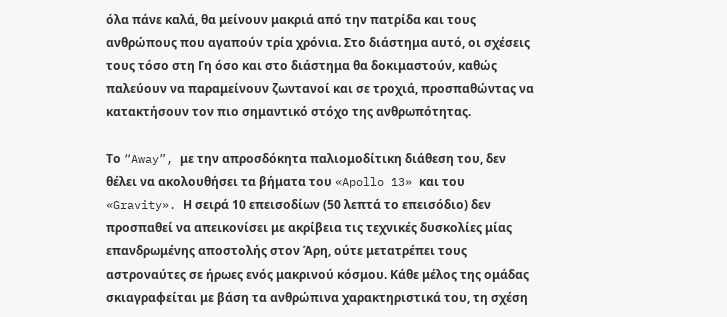όλα πάνε καλά, θα μείνουν μακριά από την πατρίδα και τους ανθρώπους που αγαπούν τρία χρόνια. Στο διάστημα αυτό, οι σχέσεις τους τόσο στη Γη όσο και στο διάστημα θα δοκιμαστούν, καθώς παλεύουν να παραμείνουν ζωντανοί και σε τροχιά, προσπαθώντας να κατακτήσουν τον πιο σημαντικό στόχο της ανθρωπότητας.

Το “Away”, με την απροσδόκητα παλιομοδίτικη διάθεση του, δεν θέλει να ακολουθήσει τα βήματα του «Apollo 13» και του «Gravity». Η σειρά 10 επεισοδίων (50 λεπτά το επεισόδιο) δεν προσπαθεί να απεικονίσει με ακρίβεια τις τεχνικές δυσκολίες μίας επανδρωμένης αποστολής στον Άρη, ούτε μετατρέπει τους αστροναύτες σε ήρωες ενός μακρινού κόσμου. Κάθε μέλος της ομάδας σκιαγραφείται με βάση τα ανθρώπινα χαρακτηριστικά του, τη σχέση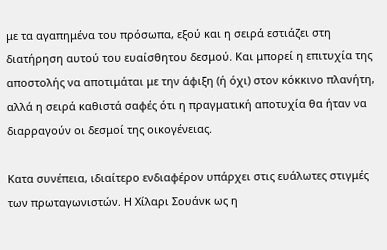με τα αγαπημένα του πρόσωπα, εξού και η σειρά εστιάζει στη διατήρηση αυτού του ευαίσθητου δεσμού. Και μπορεί η επιτυχία της αποστολής να αποτιμάται με την άφιξη (ή όχι) στον κόκκινο πλανήτη, αλλά η σειρά καθιστά σαφές ότι η πραγματική αποτυχία θα ήταν να διαρραγούν οι δεσμοί της οικογένειας.

Κατα συνέπεια, ιδιαίτερο ενδιαφέρον υπάρχει στις ευάλωτες στιγμές των πρωταγωνιστών. Η Χίλαρι Σουάνκ ως η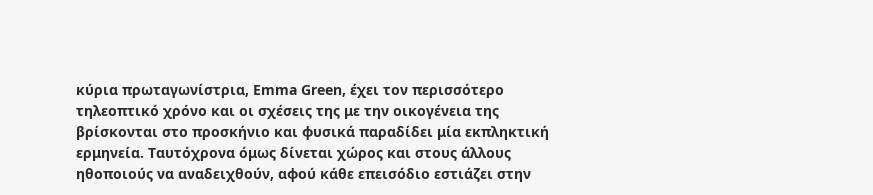κύρια πρωταγωνίστρια, Emma Green, έχει τον περισσότερο τηλεοπτικό χρόνο και οι σχέσεις της με την οικογένεια της βρίσκονται στο προσκήνιο και φυσικά παραδίδει μία εκπληκτική ερμηνεία. Ταυτόχρονα όμως δίνεται χώρος και στους άλλους ηθοποιούς να αναδειχθούν, αφού κάθε επεισόδιο εστιάζει στην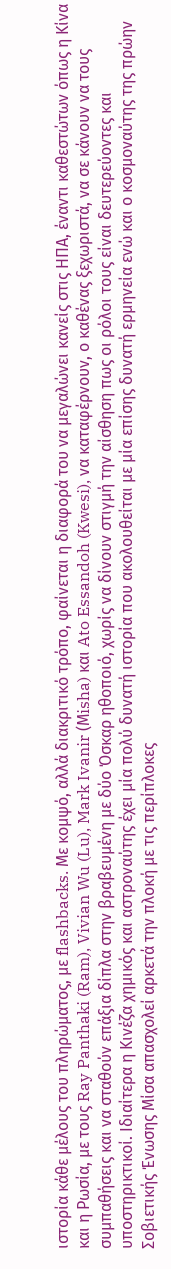ιστορία κάθε μέλους του πληρώματος, με flashbacks. Με κομψό, αλλά διακριτικό τρόπο, φαίνεται η διαφορά του να μεγαλώνει κανείς στις ΗΠΑ, έναντι καθεστώτων όπως η Κίνα και η Ρωσία, με τους Ray Panthaki (Ram), Vivian Wu (Lu), Mark Ivanir (Μisha) και Ato Essandoh (Kwesi), να καταφέρνουν, ο καθένας ξεχωριστά, να σε κάνουν να τους συμπαθήσεις και να σταθούν επάξια δίπλα στην βραβευμένη με δύο Όσκαρ ηθοποιό, χωρίς να δίνουν στιγμή την αίσθηση πως οι ρόλοι τους είναι δευτερεύοντες και υποστηρικτικοί. Ιδιαίτερα η Κινέζα χημικός και αστροναύτης έχει μία πολύ δυνατή ιστορία που ακολουθείται με μία επίσης δυνατή ερμηνεία ενώ και ο κοσμοναύτης της πρώην Σοβιετικής Ένωσης Μίσα απασχολεί αρκετά την πλοκή με τις περίπλοκες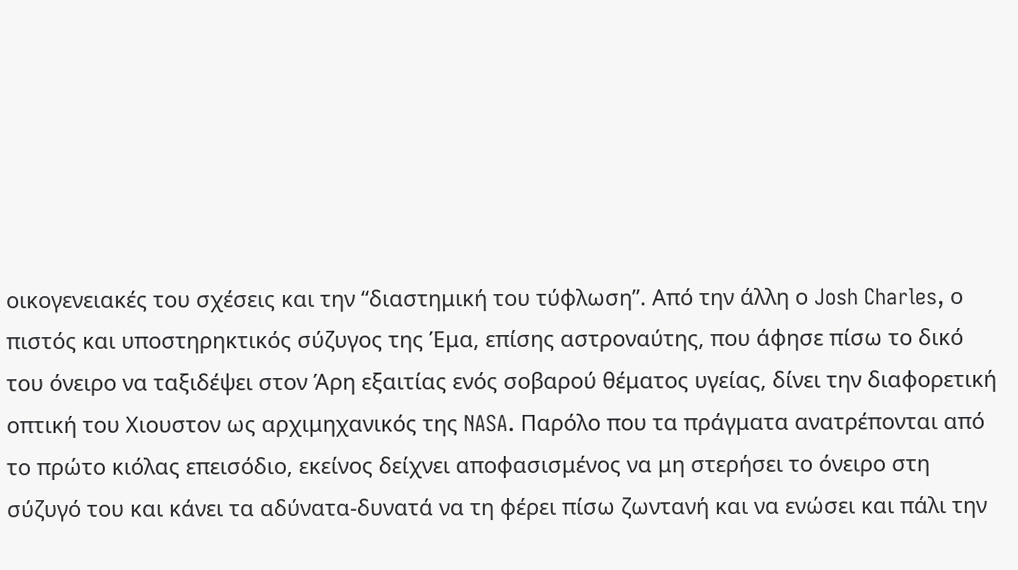οικογενειακές του σχέσεις και την “διαστημική του τύφλωση”. Από την άλλη ο Josh Charles, ο πιστός και υποστηρηκτικός σύζυγος της Έμα, επίσης αστροναύτης, που άφησε πίσω το δικό του όνειρο να ταξιδέψει στον Άρη εξαιτίας ενός σοβαρού θέματος υγείας, δίνει την διαφορετική οπτική του Χιουστον ως αρχιμηχανικός της NASA. Παρόλο που τα πράγματα ανατρέπονται από το πρώτο κιόλας επεισόδιο, εκείνος δείχνει αποφασισμένος να μη στερήσει το όνειρο στη σύζυγό του και κάνει τα αδύνατα-δυνατά να τη φέρει πίσω ζωντανή και να ενώσει και πάλι την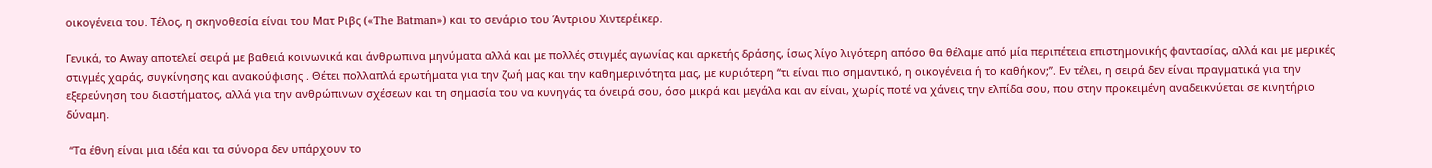οικογένεια του. Τέλος, η σκηνοθεσία είναι του Ματ Ριβς («The Batman») και το σενάριο του Άντριου Χιντερέικερ.

Γενικά, το Αway αποτελεί σειρά με βαθειά κοινωνικά και άνθρωπινα μηνύματα αλλά και με πολλές στιγμές αγωνίας και αρκετής δράσης, ίσως λίγο λιγότερη απόσο θα θέλαμε από μία περιπέτεια επιστημονικής φαντασίας, αλλά και με μερικές στιγμές χαράς, συγκίνησης και ανακούφισης . Θέτει πολλαπλά ερωτήματα για την ζωή μας και την καθημερινότητα μας, με κυριότερη “τι είναι πιο σημαντικό, η οικογένεια ή το καθήκον;”. Εν τέλει, η σειρά δεν είναι πραγματικά για την εξερεύνηση του διαστήματος, αλλά για την ανθρώπινων σχέσεων και τη σημασία του να κυνηγάς τα όνειρά σου, όσο μικρά και μεγάλα και αν είναι, χωρίς ποτέ να χάνεις την ελπίδα σου, που στην προκειμένη αναδεικνύεται σε κινητήριο δύναμη.

 “Τα έθνη είναι μια ιδέα και τα σύνορα δεν υπάρχουν το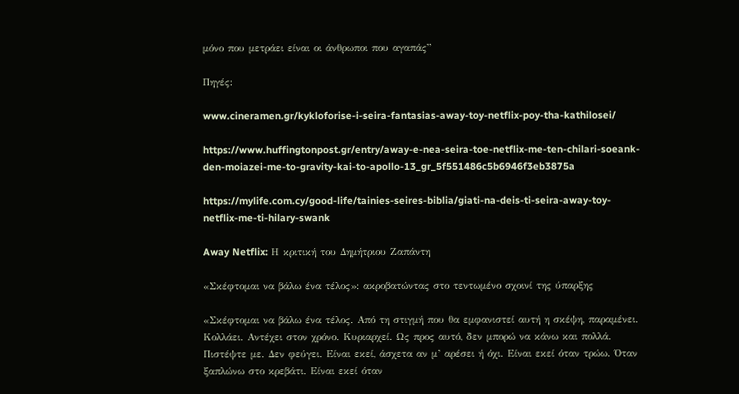μόνο που μετράει είναι οι άνθρωποι που αγαπάς”

Πηγές:

www.cineramen.gr/kykloforise-i-seira-fantasias-away-toy-netflix-poy-tha-kathilosei/

https://www.huffingtonpost.gr/entry/away-e-nea-seira-toe-netflix-me-ten-chilari-soeank-den-moiazei-me-to-gravity-kai-to-apollo-13_gr_5f551486c5b6946f3eb3875a

https://mylife.com.cy/good-life/tainies-seires-biblia/giati-na-deis-ti-seira-away-toy-netflix-me-ti-hilary-swank

Away Netflix: Η κριτική του Δημήτριου Ζαπάντη

«Σκέφτομαι να βάλω ένα τέλος»: ακροβατώντας στο τεντωμένο σχοινί της ύπαρξης

«Σκέφτομαι να βάλω ένα τέλος. Από τη στιγμή που θα εμφανιστεί αυτή η σκέψη, παραμένει. Κολλάει. Αντέχει στον χρόνο. Κυριαρχεί. Ως προς αυτό, δεν μπορώ να κάνω και πολλά. Πιστέψτε με. Δεν φεύγει. Είναι εκεί, άσχετα αν μ’ αρέσει ή όχι. Είναι εκεί όταν τρώω. Όταν ξαπλώνω στο κρεβάτι. Είναι εκεί όταν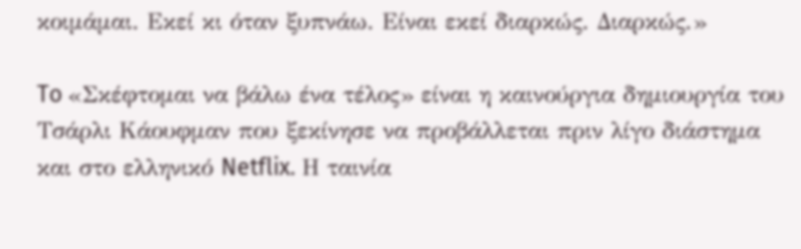κοιμάμαι. Εκεί κι όταν ξυπνάω. Είναι εκεί διαρκώς. Διαρκώς.»

To «Σκέφτομαι να βάλω ένα τέλος» είναι η καινούργια δημιουργία του Τσάρλι Κάουφμαν που ξεκίνησε να προβάλλεται πριν λίγο διάστημα και στο ελληνικό Netflix. Η ταινία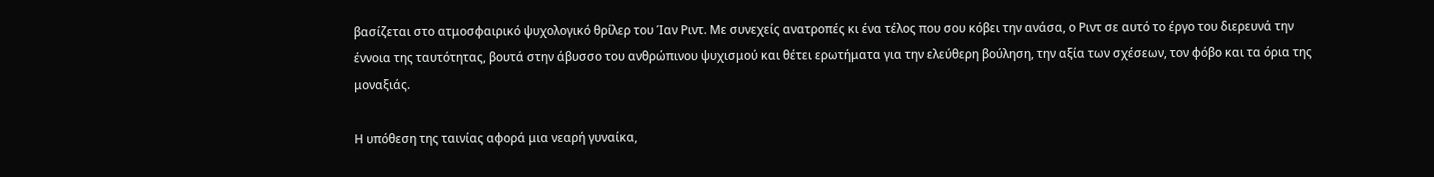βασίζεται στο ατμοσφαιρικό ψυχολογικό θρίλερ του Ίαν Ριντ. Με συνεχείς ανατροπές κι ένα τέλος που σου κόβει την ανάσα, ο Ριντ σε αυτό το έργο του διερευνά την έννοια της ταυτότητας, βουτά στην άβυσσο του ανθρώπινου ψυχισμού και θέτει ερωτήματα για την ελεύθερη βούληση, την αξία των σχέσεων, τον φόβο και τα όρια της μοναξιάς.

Η υπόθεση της ταινίας αφορά μια νεαρή γυναίκα,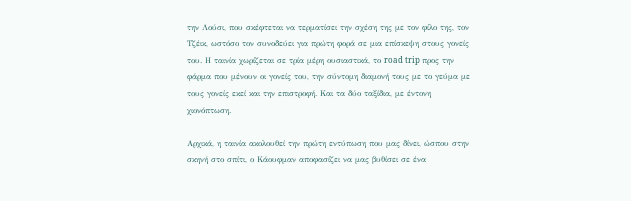την Λούσι, που σκέφτεται να τερματίσει την σχέση της με τον φίλο της, τον Τζέικ, ωστόσο τον συνοδεύει για πρώτη φορά σε μια επίσκεψη στους γονείς του. Η ταινία χωρίζεται σε τρία μέρη ουσιαστικά, το road trip προς την φάρμα που μένουν οι γονείς του, την σύντομη διαμονή τους με το γεύμα με τους γονείς εκεί και την επιστροφή. Και τα δύο ταξίδια, με έντονη χιονόπτωση.

Αρχικά, η ταινία ακολουθεί την πρώτη εντύπωση που μας δίνει, ώσπου στην σκηνή στο σπίτι, ο Κάουφμαν αποφασίζει να μας βυθίσει σε ένα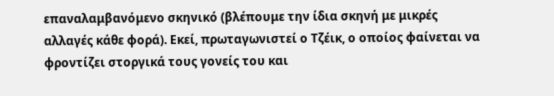επαναλαμβανόμενο σκηνικό (βλέπουμε την ίδια σκηνή με μικρές αλλαγές κάθε φορά). Εκεί, πρωταγωνιστεί ο Τζέικ, ο οποίος φαίνεται να φροντίζει στοργικά τους γονείς του και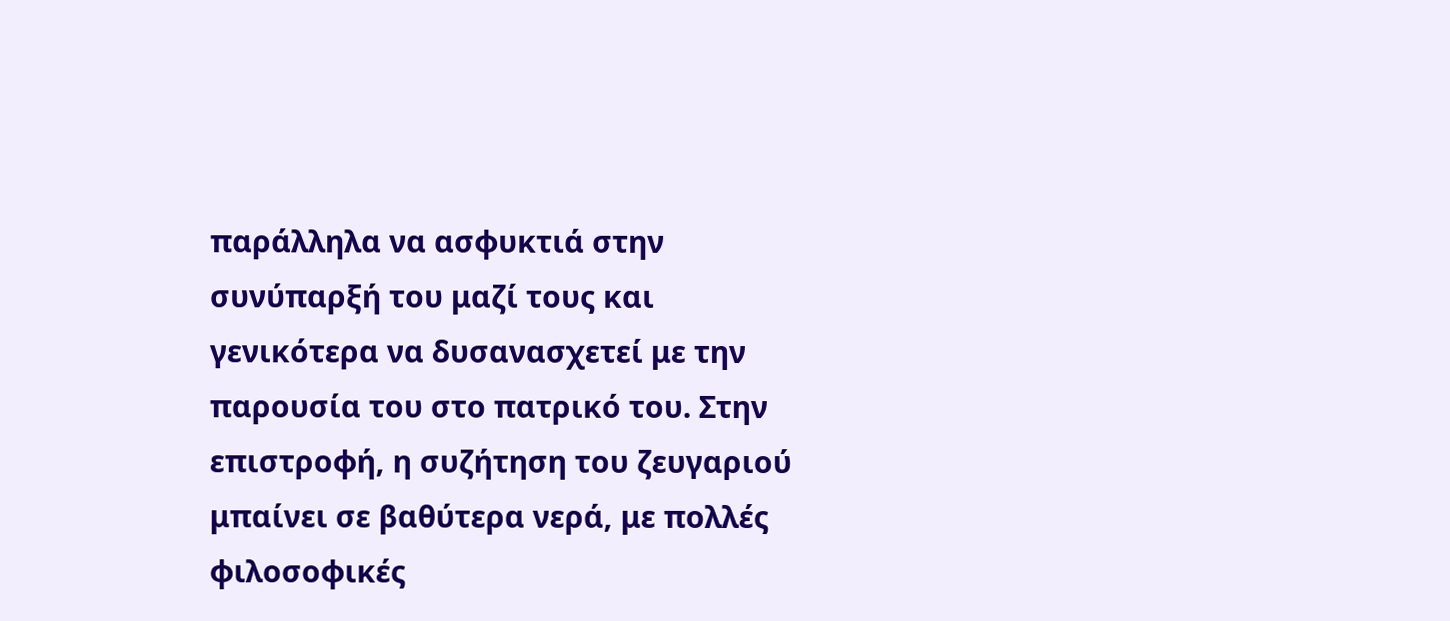παράλληλα να ασφυκτιά στην συνύπαρξή του μαζί τους και γενικότερα να δυσανασχετεί με την παρουσία του στο πατρικό του. Στην επιστροφή, η συζήτηση του ζευγαριού μπαίνει σε βαθύτερα νερά, με πολλές φιλοσοφικές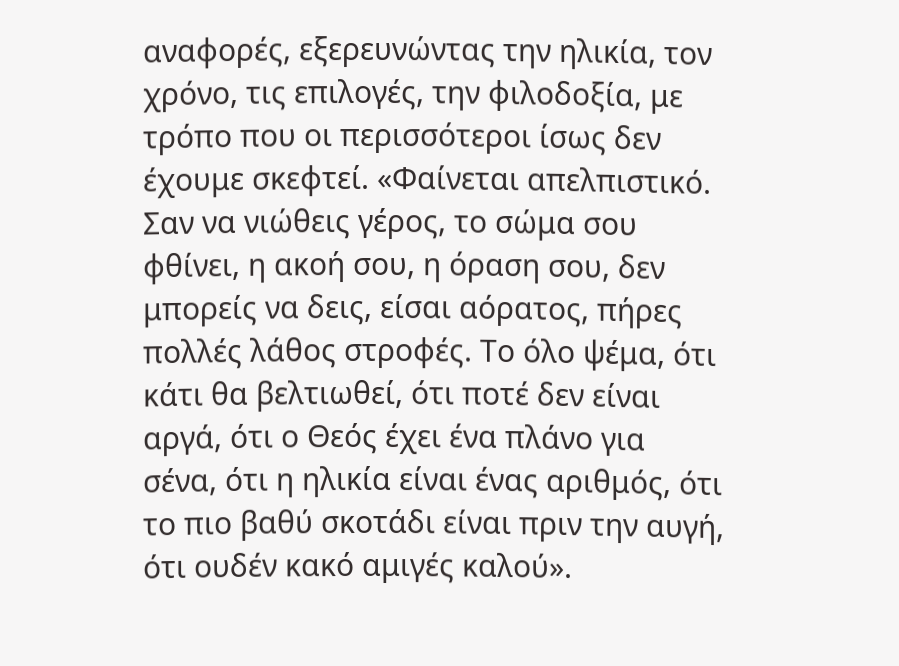αναφορές, εξερευνώντας την ηλικία, τον χρόνο, τις επιλογές, την φιλοδοξία, με τρόπο που οι περισσότεροι ίσως δεν έχουμε σκεφτεί. «Φαίνεται απελπιστικό. Σαν να νιώθεις γέρος, το σώμα σου φθίνει, η ακοή σου, η όραση σου, δεν μπορείς να δεις, είσαι αόρατος, πήρες πολλές λάθος στροφές. Το όλο ψέμα, ότι κάτι θα βελτιωθεί, ότι ποτέ δεν είναι αργά, ότι ο Θεός έχει ένα πλάνο για σένα, ότι η ηλικία είναι ένας αριθμός, ότι το πιο βαθύ σκοτάδι είναι πριν την αυγή, ότι ουδέν κακό αμιγές καλού».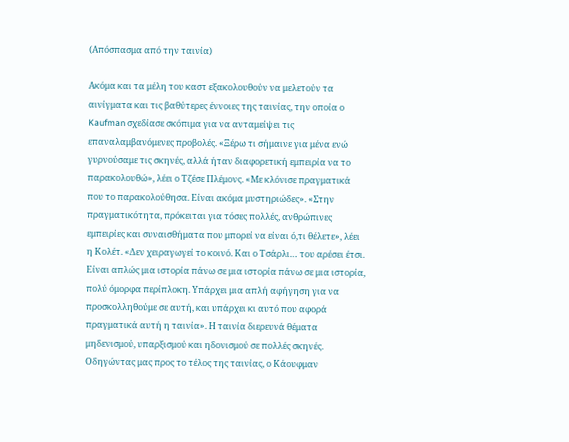(Απόσπασμα από την ταινία)

Ακόμα και τα μέλη του καστ εξακολουθούν να μελετούν τα αινίγματα και τις βαθύτερες έννοιες της ταινίας, την οποία ο Kaufman σχεδίασε σκόπιμα για να ανταμείψει τις επαναλαμβανόμενες προβολές. «Ξέρω τι σήμαινε για μένα ενώ γυρνούσαμε τις σκηνές, αλλά ήταν διαφορετική εμπειρία να το παρακολουθώ», λέει ο Τζέσε Πλέμονς. «Με κλόνισε πραγματικά που το παρακολούθησα. Είναι ακόμα μυστηριώδες». «Στην πραγματικότητα, πρόκειται για τόσες πολλές, ανθρώπινες εμπειρίες και συναισθήματα που μπορεί να είναι ό,τι θέλετε», λέει η Κολέτ. «Δεν χειραγωγεί το κοινό. Και ο Τσάρλι… του αρέσει έτσι. Είναι απλώς μια ιστορία πάνω σε μια ιστορία πάνω σε μια ιστορία, πολύ όμορφα περίπλοκη. Υπάρχει μια απλή αφήγηση για να προσκολληθούμε σε αυτή, και υπάρχει κι αυτό που αφορά πραγματικά αυτή η ταινία». Η ταινία διερευνά θέματα μηδενισμού, υπαρξισμού και ηδονισμού σε πολλές σκηνές. Οδηγώντας μας προς το τέλος της ταινίας, ο Κάουφμαν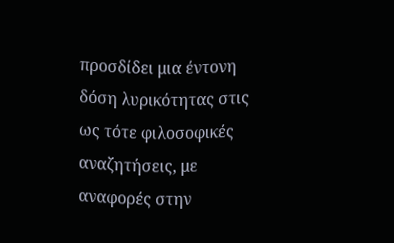προσδίδει μια έντονη δόση λυρικότητας στις ως τότε φιλοσοφικές αναζητήσεις, με αναφορές στην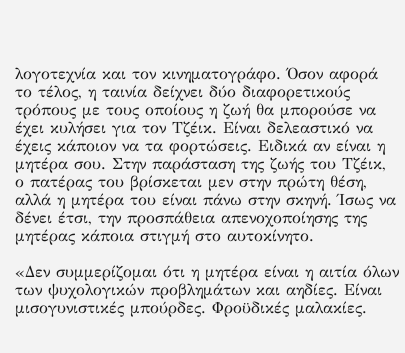λογοτεχνία και τον κινηματογράφο. Όσον αφορά το τέλος, η ταινία δείχνει δύο διαφορετικούς τρόπους με τους οποίους η ζωή θα μπορούσε να έχει κυλήσει για τον Τζέικ. Είναι δελεαστικό να έχεις κάποιον να τα φορτώσεις. Ειδικά αν είναι η μητέρα σου. Στην παράσταση της ζωής του Τζέικ, ο πατέρας του βρίσκεται μεν στην πρώτη θέση, αλλά η μητέρα του είναι πάνω στην σκηνή. Ίσως να δένει έτσι, την προσπάθεια απενοχοποίησης της μητέρας κάποια στιγμή στο αυτοκίνητο.

«Δεν συμμερίζομαι ότι η μητέρα είναι η αιτία όλων των ψυχολογικών προβλημάτων και αηδίες. Είναι μισογυνιστικές μπούρδες. Φροϋδικές μαλακίες.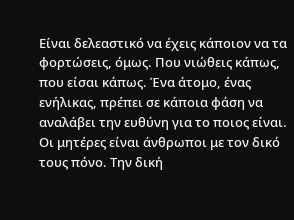Είναι δελεαστικό να έχεις κάποιον να τα φορτώσεις, όμως. Που νιώθεις κάπως, που είσαι κάπως. Ένα άτομο, ένας ενήλικας, πρέπει σε κάποια φάση να αναλάβει την ευθύνη για το ποιος είναι. Οι μητέρες είναι άνθρωποι με τον δικό τους πόνο. Την δική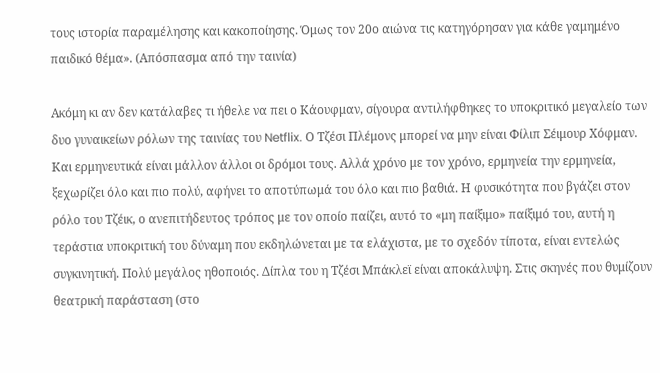τους ιστορία παραμέλησης και κακοποίησης. Όμως τον 20ο αιώνα τις κατηγόρησαν για κάθε γαμημένο παιδικό θέμα». (Απόσπασμα από την ταινία)

Ακόμη κι αν δεν κατάλαβες τι ήθελε να πει ο Κάουφμαν, σίγουρα αντιλήφθηκες το υποκριτικό μεγαλείο των δυο γυναικείων ρόλων της ταινίας του Netflix. Ο Τζέσι Πλέμονς μπορεί να μην είναι Φίλιπ Σέιμουρ Χόφμαν. Και ερμηνευτικά είναι μάλλον άλλοι οι δρόμοι τους. Αλλά χρόνο με τον χρόνο, ερμηνεία την ερμηνεία, ξεχωρίζει όλο και πιο πολύ, αφήνει το αποτύπωμά του όλο και πιο βαθιά. Η φυσικότητα που βγάζει στον ρόλο του Τζέικ, ο ανεπιτήδευτος τρόπος με τον οποίο παίζει, αυτό το «μη παίξιμο» παίξιμό του, αυτή η τεράστια υποκριτική του δύναμη που εκδηλώνεται με τα ελάχιστα, με το σχεδόν τίποτα, είναι εντελώς συγκινητική. Πολύ μεγάλος ηθοποιός. Δίπλα του η Τζέσι Μπάκλεϊ είναι αποκάλυψη. Στις σκηνές που θυμίζουν θεατρική παράσταση (στο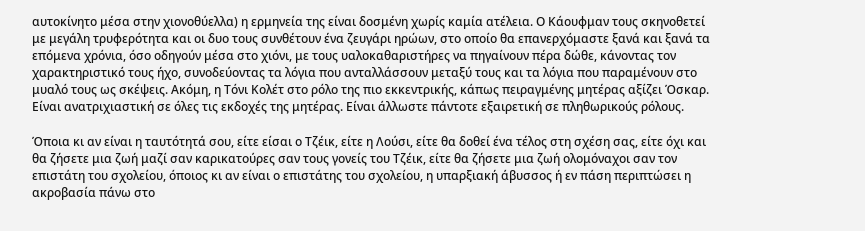αυτοκίνητο μέσα στην χιονοθύελλα) η ερμηνεία της είναι δοσμένη χωρίς καμία ατέλεια. Ο Κάουφμαν τους σκηνοθετεί με μεγάλη τρυφερότητα και οι δυο τους συνθέτουν ένα ζευγάρι ηρώων, στο οποίο θα επανερχόμαστε ξανά και ξανά τα επόμενα χρόνια, όσο οδηγούν μέσα στο χιόνι, με τους υαλοκαθαριστήρες να πηγαίνουν πέρα δώθε, κάνοντας τον χαρακτηριστικό τους ήχο, συνοδεύοντας τα λόγια που ανταλλάσσουν μεταξύ τους και τα λόγια που παραμένουν στο μυαλό τους ως σκέψεις. Ακόμη, η Τόνι Κολέτ στο ρόλο της πιο εκκεντρικής, κάπως πειραγμένης μητέρας αξίζει Όσκαρ. Είναι ανατριχιαστική σε όλες τις εκδοχές της μητέρας. Είναι άλλωστε πάντοτε εξαιρετική σε πληθωρικούς ρόλους.

Όποια κι αν είναι η ταυτότητά σου, είτε είσαι ο Τζέικ, είτε η Λούσι, είτε θα δοθεί ένα τέλος στη σχέση σας, είτε όχι και θα ζήσετε μια ζωή μαζί σαν καρικατούρες σαν τους γονείς του Τζέικ, είτε θα ζήσετε μια ζωή ολομόναχοι σαν τον επιστάτη του σχολείου, όποιος κι αν είναι ο επιστάτης του σχολείου, η υπαρξιακή άβυσσος ή εν πάση περιπτώσει η ακροβασία πάνω στο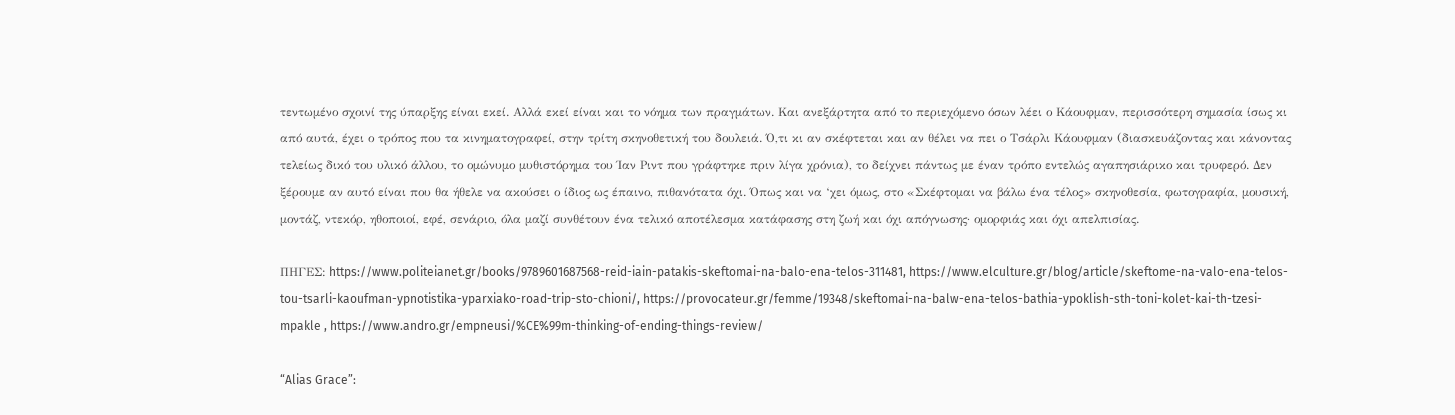τεντωμένο σχοινί της ύπαρξης είναι εκεί. Αλλά εκεί είναι και το νόημα των πραγμάτων. Και ανεξάρτητα από το περιεχόμενο όσων λέει ο Κάουφμαν, περισσότερη σημασία ίσως κι από αυτά, έχει ο τρόπος που τα κινηματογραφεί, στην τρίτη σκηνοθετική του δουλειά. Ό,τι κι αν σκέφτεται και αν θέλει να πει ο Τσάρλι Κάουφμαν (διασκευάζοντας και κάνοντας τελείως δικό του υλικό άλλου, το ομώνυμο μυθιστόρημα του Ίαν Ριντ που γράφτηκε πριν λίγα χρόνια), το δείχνει πάντως με έναν τρόπο εντελώς αγαπησιάρικο και τρυφερό. Δεν ξέρουμε αν αυτό είναι που θα ήθελε να ακούσει ο ίδιος ως έπαινο, πιθανότατα όχι. Όπως και να ‘χει όμως, στο «Σκέφτομαι να βάλω ένα τέλος» σκηνοθεσία, φωτογραφία, μουσική, μοντάζ, ντεκόρ, ηθοποιοί, εφέ, σενάριο, όλα μαζί συνθέτουν ένα τελικό αποτέλεσμα κατάφασης στη ζωή και όχι απόγνωσης· ομορφιάς και όχι απελπισίας.

ΠΗΓΕΣ: https://www.politeianet.gr/books/9789601687568-reid-iain-patakis-skeftomai-na-balo-ena-telos-311481, https://www.elculture.gr/blog/article/skeftome-na-valo-ena-telos-tou-tsarli-kaoufman-ypnotistika-yparxiako-road-trip-sto-chioni/, https://provocateur.gr/femme/19348/skeftomai-na-balw-ena-telos-bathia-ypoklish-sth-toni-kolet-kai-th-tzesi-mpakle , https://www.andro.gr/empneusi/%CE%99m-thinking-of-ending-things-review/

“Alias Grace”: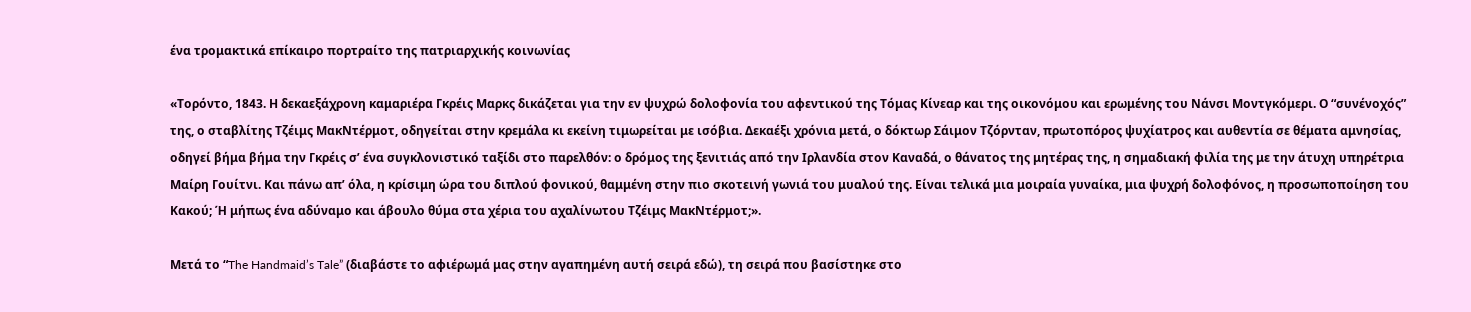ένα τρομακτικά επίκαιρο πορτραίτο της πατριαρχικής κοινωνίας

«Τορόντο, 1843. Η δεκαεξάχρονη καμαριέρα Γκρέις Μαρκς δικάζεται για την εν ψυχρώ δολοφονία του αφεντικού της Τόμας Κίνεαρ και της οικονόμου και ερωμένης του Νάνσι Μοντγκόμερι. Ο “συνένοχός” της, ο σταβλίτης Τζέιμς ΜακΝτέρμοτ, οδηγείται στην κρεμάλα κι εκείνη τιμωρείται με ισόβια. Δεκαέξι χρόνια μετά, ο δόκτωρ Σάιμον Τζόρνταν, πρωτοπόρος ψυχίατρος και αυθεντία σε θέματα αμνησίας, οδηγεί βήμα βήμα την Γκρέις σ’ ένα συγκλονιστικό ταξίδι στο παρελθόν: ο δρόμος της ξενιτιάς από την Ιρλανδία στον Καναδά, ο θάνατος της μητέρας της, η σημαδιακή φιλία της με την άτυχη υπηρέτρια Μαίρη Γουίτνι. Και πάνω απ’ όλα, η κρίσιμη ώρα του διπλού φονικού, θαμμένη στην πιο σκοτεινή γωνιά του μυαλού της. Είναι τελικά μια μοιραία γυναίκα, μια ψυχρή δολοφόνος, η προσωποποίηση του Κακού; Ή μήπως ένα αδύναμο και άβουλο θύμα στα χέρια του αχαλίνωτου Τζέιμς ΜακΝτέρμοτ;».

Μετά τo “The Handmaid’s Tale” (διαβάστε το αφιέρωμά μας στην αγαπημένη αυτή σειρά εδώ), τη σειρά που βασίστηκε στο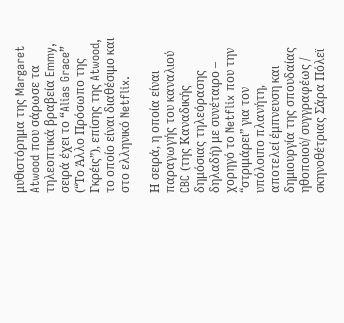μυθιστόρημα της Margaret Atwood που σάρωσε τα τηλεοπτικά βραβεία Emmy, σειρά έχει το “Alias Grace” (“Το Άλλο Πρόσωπο της Γκρέις”), επίσης της Atwood, το οποίο είναι διαθέσιμο και στο ελληνικό Netflix.

Η σειρά, η οποία είναι παραγωγής του καναλιού CBC (της Καναδικής δημόσιας τηλεόρασης δηλαδή) με συνέταιρο – χορηγό το Netflix που την “στριμάρει” για τον υπόλοιπο πλανήτη, αποτελεί έμπνευση και δημιουργία της σπουδαίας ηθοποιού/ συγγραφέως / σκηνοθέτριας Σάρα Πόλεϊ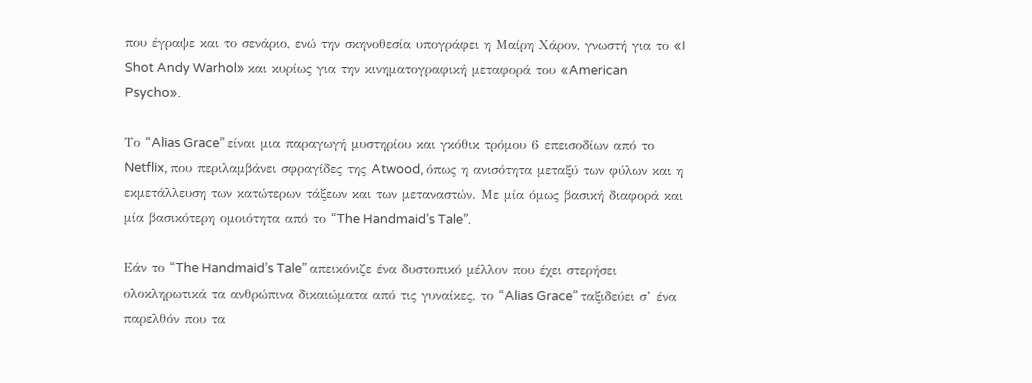που έγραψε και το σενάριο, ενώ την σκηνοθεσία υπογράφει η Μαίρη Χάρον, γνωστή για το «I Shot Andy Warhol» και κυρίως για την κινηματογραφική μεταφορά του «American Psycho».

Το “Alias Grace” είναι μια παραγωγή μυστηρίου και γκόθικ τρόμου 6 επεισοδίων από το Netflix, που περιλαμβάνει σφραγίδες της Atwood, όπως η ανισότητα μεταξύ των φύλων και η εκμετάλλευση των κατώτερων τάξεων και των μεταναστών. Με μία όμως βασική διαφορά και μία βασικότερη ομοιότητα από το “The Handmaid’s Tale”.

Εάν το “The Handmaid’s Tale” απεικόνιζε ένα δυστοπικό μέλλον που έχει στερήσει ολοκληρωτικά τα ανθρώπινα δικαιώματα από τις γυναίκες, το “Alias Grace” ταξιδεύει σ’ ένα παρελθόν που τα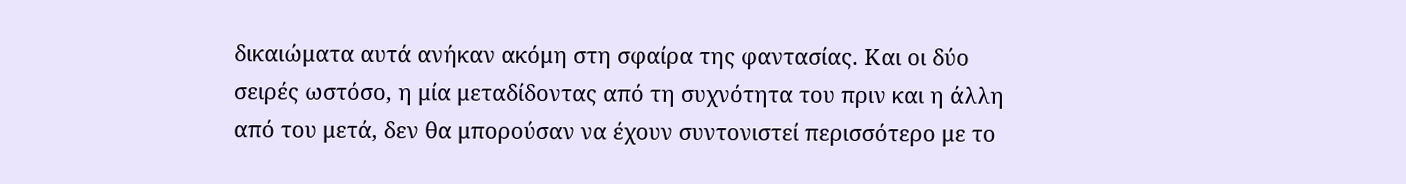δικαιώματα αυτά ανήκαν ακόμη στη σφαίρα της φαντασίας. Και οι δύο σειρές ωστόσο, η μία μεταδίδοντας από τη συχνότητα του πριν και η άλλη από του μετά, δεν θα μπορούσαν να έχουν συντονιστεί περισσότερο με το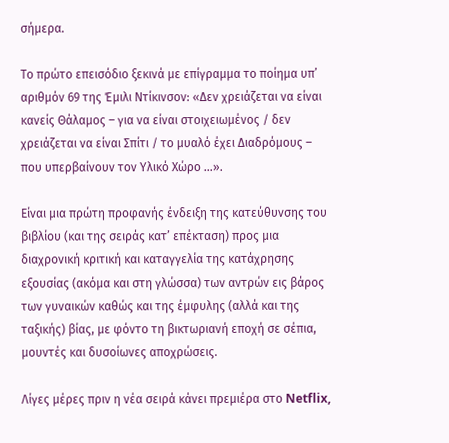σήμερα.

Το πρώτο επεισόδιο ξεκινά με επίγραμμα το ποίημα υπ’ αριθμόν 69 της Έμιλι Ντίκινσον: «Δεν χρειάζεται να είναι κανείς Θάλαμος – για να είναι στοιχειωμένος / δεν χρειάζεται να είναι Σπίτι / το μυαλό έχει Διαδρόμους – που υπερβαίνουν τον Υλικό Χώρο …».

Είναι μια πρώτη προφανής ένδειξη της κατεύθυνσης του βιβλίου (και της σειράς κατ’ επέκταση) προς μια διαχρονική κριτική και καταγγελία της κατάχρησης εξουσίας (ακόμα και στη γλώσσα) των αντρών εις βάρος των γυναικών καθώς και της έμφυλης (αλλά και της ταξικής) βίας, με φόντο τη βικτωριανή εποχή σε σέπια, μουντές και δυσοίωνες αποχρώσεις.

Λίγες μέρες πριν η νέα σειρά κάνει πρεμιέρα στο Netflix,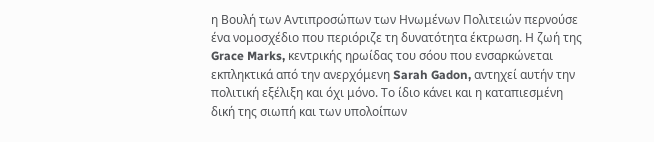η Βουλή των Αντιπροσώπων των Ηνωμένων Πολιτειών περνούσε ένα νομοσχέδιο που περιόριζε τη δυνατότητα έκτρωση. Η ζωή της Grace Marks, κεντρικής ηρωίδας του σόου που ενσαρκώνεται εκπληκτικά από την ανερχόμενη Sarah Gadon, αντηχεί αυτήν την πολιτική εξέλιξη και όχι μόνο. Το ίδιο κάνει και η καταπιεσμένη δική της σιωπή και των υπολοίπων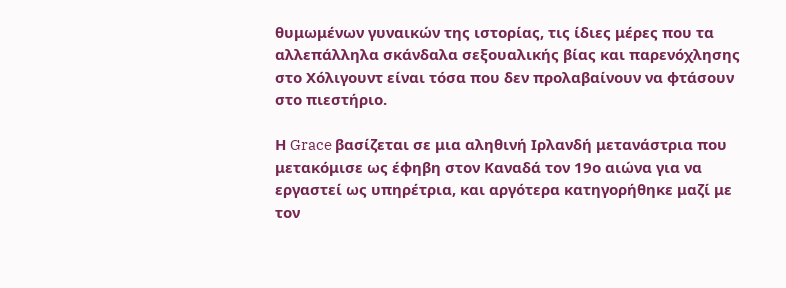θυμωμένων γυναικών της ιστορίας, τις ίδιες μέρες που τα αλλεπάλληλα σκάνδαλα σεξουαλικής βίας και παρενόχλησης στο Χόλιγουντ είναι τόσα που δεν προλαβαίνουν να φτάσουν στο πιεστήριο.

Η Grace βασίζεται σε μια αληθινή Ιρλανδή μετανάστρια που μετακόμισε ως έφηβη στον Καναδά τον 19ο αιώνα για να εργαστεί ως υπηρέτρια, και αργότερα κατηγορήθηκε μαζί με τον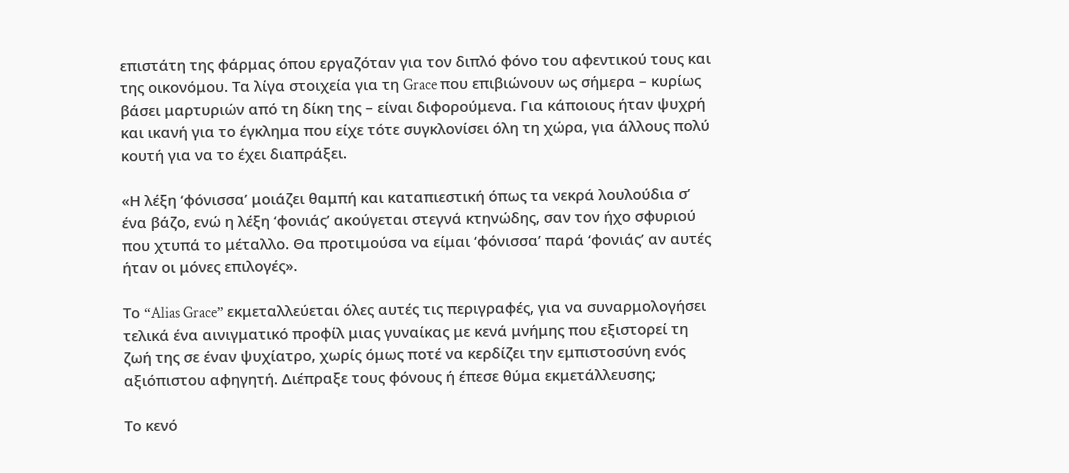επιστάτη της φάρμας όπου εργαζόταν για τον διπλό φόνο του αφεντικού τους και της οικονόμου. Τα λίγα στοιχεία για τη Grace που επιβιώνουν ως σήμερα – κυρίως βάσει μαρτυριών από τη δίκη της – είναι διφορούμενα. Για κάποιους ήταν ψυχρή και ικανή για το έγκλημα που είχε τότε συγκλονίσει όλη τη χώρα, για άλλους πολύ κουτή για να το έχει διαπράξει.

«Η λέξη ‘φόνισσα’ μοιάζει θαμπή και καταπιεστική όπως τα νεκρά λουλούδια σ’ ένα βάζο, ενώ η λέξη ‘φονιάς’ ακούγεται στεγνά κτηνώδης, σαν τον ήχο σφυριού που χτυπά το μέταλλο. Θα προτιμούσα να είμαι ‘φόνισσα’ παρά ‘φονιάς’ αν αυτές ήταν οι μόνες επιλογές».

Το “Alias Grace” εκμεταλλεύεται όλες αυτές τις περιγραφές, για να συναρμολογήσει τελικά ένα αινιγματικό προφίλ μιας γυναίκας με κενά μνήμης που εξιστορεί τη ζωή της σε έναν ψυχίατρο, χωρίς όμως ποτέ να κερδίζει την εμπιστοσύνη ενός αξιόπιστου αφηγητή. Διέπραξε τους φόνους ή έπεσε θύμα εκμετάλλευσης;

Το κενό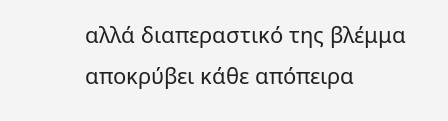αλλά διαπεραστικό της βλέμμα αποκρύβει κάθε απόπειρα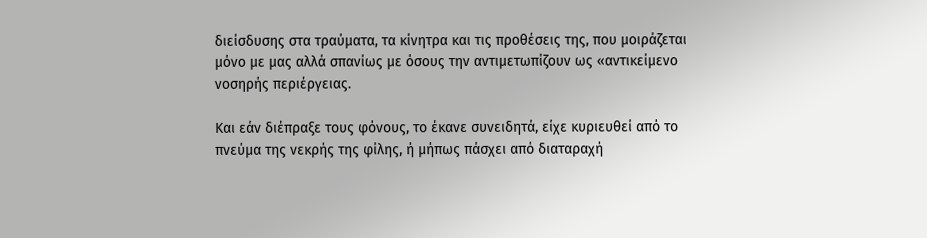διείσδυσης στα τραύματα, τα κίνητρα και τις προθέσεις της, που μοιράζεται μόνο με μας αλλά σπανίως με όσους την αντιμετωπίζουν ως «αντικείμενο νοσηρής περιέργειας.

Και εάν διέπραξε τους φόνους, το έκανε συνειδητά, είχε κυριευθεί από το πνεύμα της νεκρής της φίλης, ή μήπως πάσχει από διαταραχή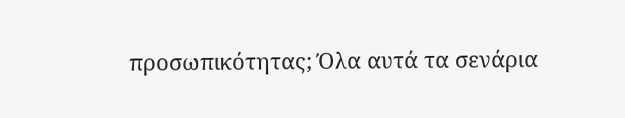προσωπικότητας; Όλα αυτά τα σενάρια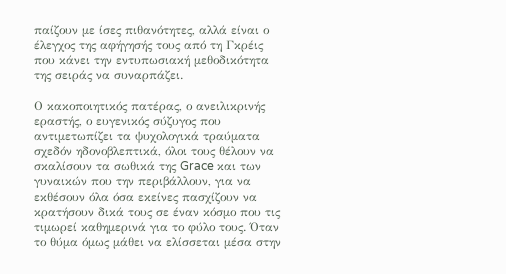παίζουν με ίσες πιθανότητες, αλλά είναι ο έλεγχος της αφήγησής τους από τη Γκρέις που κάνει την εντυπωσιακή μεθοδικότητα της σειράς να συναρπάζει.

Ο κακοποιητικός πατέρας, ο ανειλικρινής εραστής, ο ευγενικός σύζυγος που αντιμετωπίζει τα ψυχολογικά τραύματα σχεδόν ηδονοβλεπτικά, όλοι τους θέλουν να σκαλίσουν τα σωθικά της Grace και των γυναικών που την περιβάλλουν, για να εκθέσουν όλα όσα εκείνες πασχίζουν να κρατήσουν δικά τους σε έναν κόσμο που τις τιμωρεί καθημερινά για το φύλο τους. Όταν το θύμα όμως μάθει να ελίσσεται μέσα στην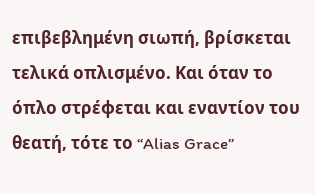επιβεβλημένη σιωπή, βρίσκεται τελικά οπλισμένο. Και όταν το όπλο στρέφεται και εναντίον του θεατή, τότε το “Alias Grace”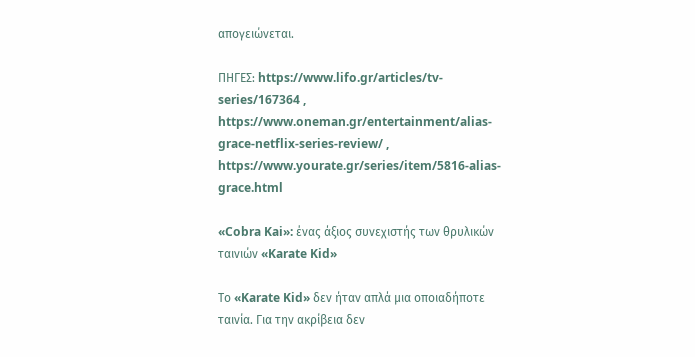απογειώνεται.

ΠΗΓΕΣ: https://www.lifo.gr/articles/tv-series/167364 , https://www.oneman.gr/entertainment/alias-grace-netflix-series-review/ , https://www.yourate.gr/series/item/5816-alias-grace.html

«Cobra Kai»: ένας άξιος συνεχιστής των θρυλικών ταινιών «Karate Kid»

Το «Karate Kid» δεν ήταν απλά μια οποιαδήποτε ταινία. Για την ακρίβεια δεν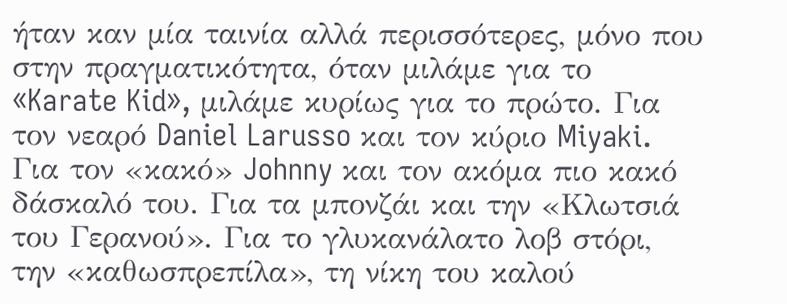ήταν καν μία ταινία αλλά περισσότερες, μόνο που στην πραγματικότητα, όταν μιλάμε για το «Karate Kid», μιλάμε κυρίως για το πρώτο. Για τον νεαρό Daniel Larusso και τον κύριο Miyaki. Για τον «κακό» Johnny και τον ακόμα πιο κακό δάσκαλό του. Για τα μπονζάι και την «Κλωτσιά του Γερανού». Για το γλυκανάλατο λοβ στόρι, την «καθωσπρεπίλα», τη νίκη του καλού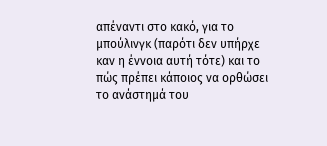απέναντι στο κακό, για το μπούλινγκ (παρότι δεν υπήρχε καν η έννοια αυτή τότε) και το πώς πρέπει κάποιος να ορθώσει το ανάστημά του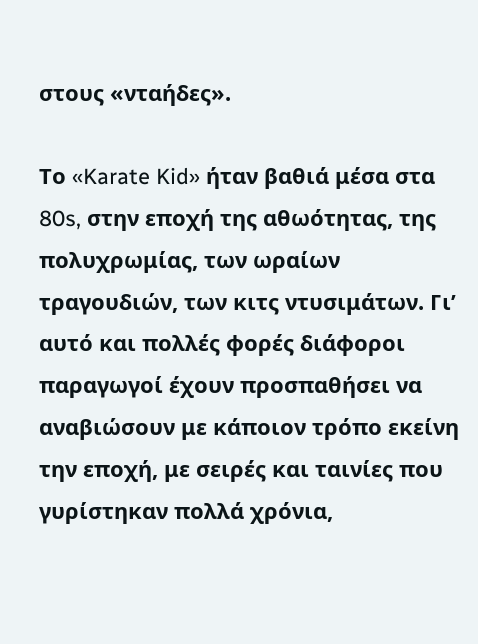στους «νταήδες».

Το «Karate Kid» ήταν βαθιά μέσα στα 80s, στην εποχή της αθωότητας, της πολυχρωμίας, των ωραίων τραγουδιών, των κιτς ντυσιμάτων. Γι’ αυτό και πολλές φορές διάφοροι παραγωγοί έχουν προσπαθήσει να αναβιώσουν με κάποιον τρόπο εκείνη την εποχή, με σειρές και ταινίες που γυρίστηκαν πολλά χρόνια,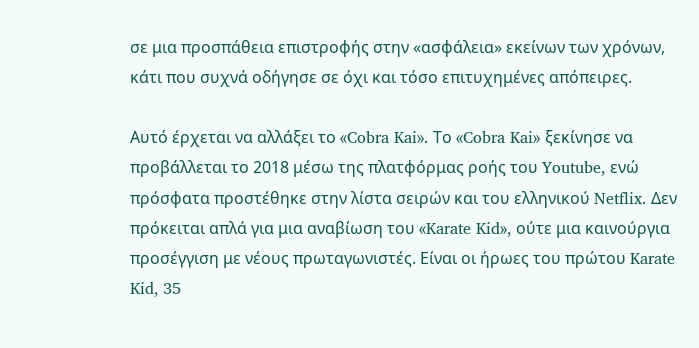σε μια προσπάθεια επιστροφής στην «ασφάλεια» εκείνων των χρόνων, κάτι που συχνά οδήγησε σε όχι και τόσο επιτυχημένες απόπειρες.

Αυτό έρχεται να αλλάξει το «Cobra Kai». Το «Cobra Kai» ξεκίνησε να προβάλλεται το 2018 μέσω της πλατφόρμας ροής του Youtube, ενώ πρόσφατα προστέθηκε στην λίστα σειρών και του ελληνικού Netflix. Δεν πρόκειται απλά για μια αναβίωση του «Karate Kid», ούτε μια καινούργια προσέγγιση με νέους πρωταγωνιστές. Είναι οι ήρωες του πρώτου Karate Kid, 35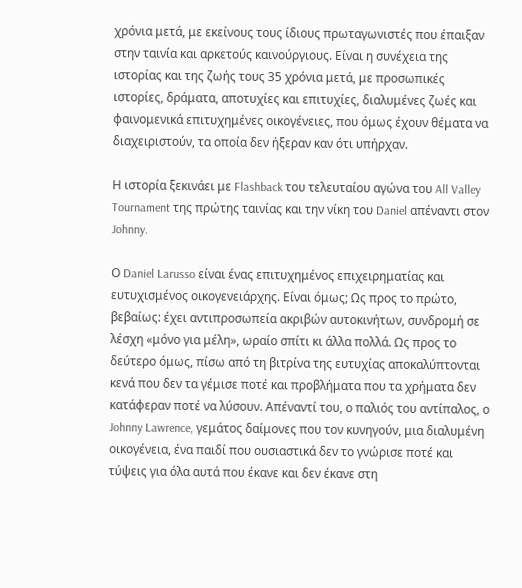χρόνια μετά, με εκείνους τους ίδιους πρωταγωνιστές που έπαιξαν στην ταινία και αρκετούς καινούργιους. Είναι η συνέχεια της ιστορίας και της ζωής τους 35 χρόνια μετά, με προσωπικές ιστορίες, δράματα, αποτυχίες και επιτυχίες, διαλυμένες ζωές και φαινομενικά επιτυχημένες οικογένειες, που όμως έχουν θέματα να διαχειριστούν, τα οποία δεν ήξεραν καν ότι υπήρχαν.

Η ιστορία ξεκινάει με Flashback του τελευταίου αγώνα του All Valley Tournament της πρώτης ταινίας και την νίκη του Daniel απέναντι στον Johnny.

Ο Daniel Larusso είναι ένας επιτυχημένος επιχειρηματίας και ευτυχισμένος οικογενειάρχης. Είναι όμως; Ως προς το πρώτο, βεβαίως: έχει αντιπροσωπεία ακριβών αυτοκινήτων, συνδρομή σε λέσχη «μόνο για μέλη», ωραίο σπίτι κι άλλα πολλά. Ως προς το δεύτερο όμως, πίσω από τη βιτρίνα της ευτυχίας αποκαλύπτονται κενά που δεν τα γέμισε ποτέ και προβλήματα που τα χρήματα δεν κατάφεραν ποτέ να λύσουν. Απέναντί του, ο παλιός του αντίπαλος, ο Johnny Lawrence, γεμάτος δαίμονες που τον κυνηγούν, μια διαλυμένη οικογένεια, ένα παιδί που ουσιαστικά δεν το γνώρισε ποτέ και τύψεις για όλα αυτά που έκανε και δεν έκανε στη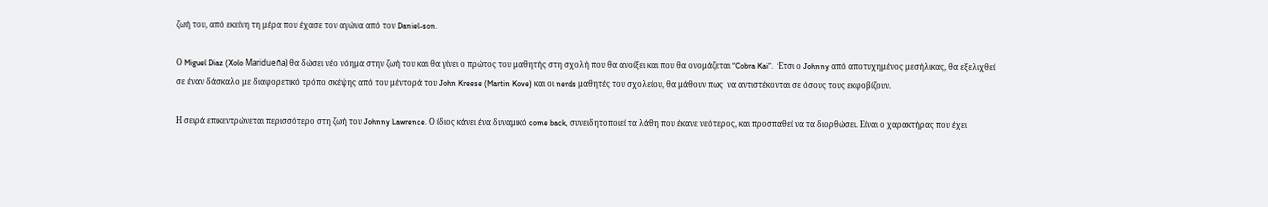ζωή του, από εκείνη τη μέρα που έχασε τον αγώνα από τον Daniel-son.

Ο Miguel Diaz (Xolo Maridueña) θα δώσει νέο νόημα στην ζωή του και θα γίνει ο πρώτος του μαθητής στη σχολή που θα ανοίξει και που θα ονομάζεται “Cobra Kai”.  Έτσι ο Johnny από αποτυχημένος μεσήλικας, θα εξελιχθεί σε έναν δάσκαλο με διαφορετικό τρόπο σκέψης από του μέντορά του John Kreese (Martin Kove) και οι nerds μαθητές του σχολείου, θα μάθουν πως  να αντιστέκονται σε όσους τους εκφοβίζουν.

Η σειρά επικεντρώνεται περισσότερο στη ζωή του Johnny Lawrence. Ο ίδιος κάνει ένα δυναμικό come back, συνειδητοποιεί τα λάθη που έκανε νεότερος, και προσπαθεί να τα διορθώσει. Είναι ο χαρακτήρας που έχει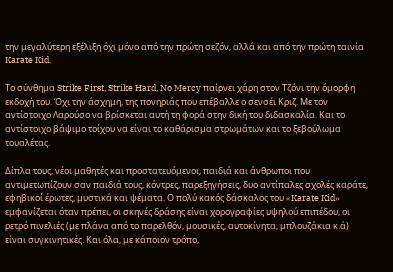την μεγαλύτερη εξέλιξη όχι μόνο από την πρώτη σεζόν, αλλά και από την πρώτη ταινία Karate Kid.

Το σύνθημα Strike First, Strike Hard, No Mercy παίρνει χάρη στον Τζόνι την όμορφη εκδοχή του. Όχι την άσχημη, της πονηριάς που επέβαλλε ο σενσέι Κριζ. Με τον αντίστοιχο Λαρούσο να βρίσκεται αυτή τη φορά στην δική του διδασκαλία. Και το αντίστοιχο βάψιμο τοίχου να είναι το καθάρισμα στρωμάτων και το ξεβούλωμα τουαλέτας.

Δίπλα τους, νέοι μαθητές και προστατευόμενοι, παιδιά και άνθρωποι που αντιμετωπίζουν σαν παιδιά τους, κόντρες, παρεξηγήσεις, δυο αντίπαλες σχολές καράτε, εφηβικοί έρωτες, μυστικά και ψέματα. Ο πολύ κακός δάσκαλος του «Karate Kid» εμφανίζεται όταν πρέπει, οι σκηνές δράσης είναι χορογραφίες υψηλού επιπέδου, οι ρετρό πινελιές (με πλάνα από το παρελθόν, μουσικές, αυτοκίνητα, μπλουζάκια κ.ά) είναι συγκινητικές. Και όλα, με κάποιον τρόπο,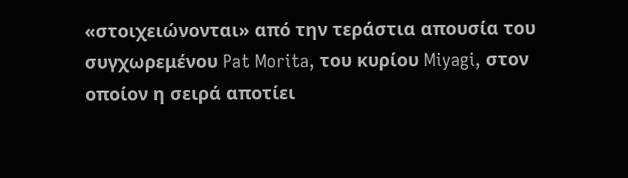«στοιχειώνονται» από την τεράστια απουσία του συγχωρεμένου Pat Morita, του κυρίου Miyagi, στον οποίον η σειρά αποτίει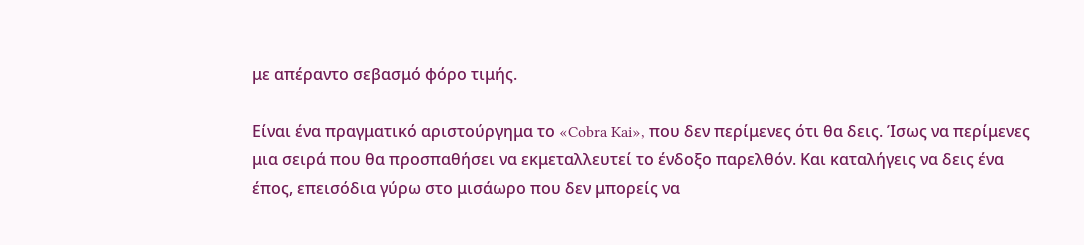με απέραντο σεβασμό φόρο τιμής.

Είναι ένα πραγματικό αριστούργημα το «Cobra Kai», που δεν περίμενες ότι θα δεις. Ίσως να περίμενες μια σειρά που θα προσπαθήσει να εκμεταλλευτεί το ένδοξο παρελθόν. Και καταλήγεις να δεις ένα έπος, επεισόδια γύρω στο μισάωρο που δεν μπορείς να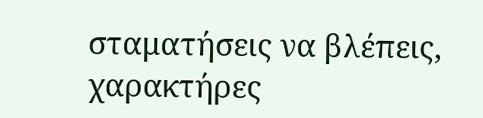σταματήσεις να βλέπεις, χαρακτήρες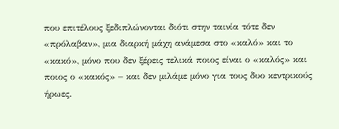που επιτέλους ξεδιπλώνονται διότι στην ταινία τότε δεν «πρόλαβαν», μια διαρκή μάχη ανάμεσα στο «καλό» και το «κακό», μόνο που δεν ξέρεις τελικά ποιος είναι ο «καλός» και ποιος ο «κακός» – και δεν μιλάμε μόνο για τους δυο κεντρικούς ήρωες.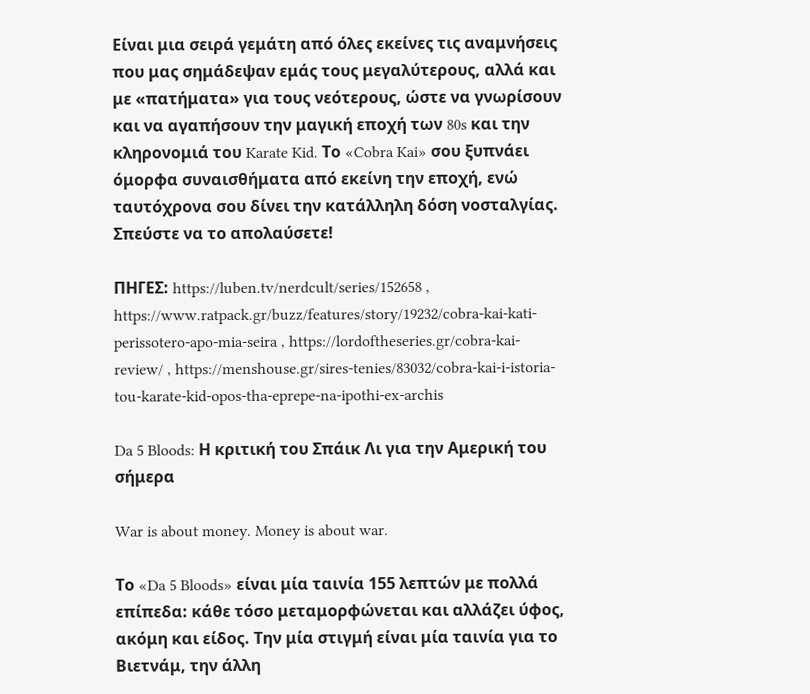Είναι μια σειρά γεμάτη από όλες εκείνες τις αναμνήσεις που μας σημάδεψαν εμάς τους μεγαλύτερους, αλλά και με «πατήματα» για τους νεότερους, ώστε να γνωρίσουν και να αγαπήσουν την μαγική εποχή των 80s και την κληρονομιά του Karate Kid. Το «Cobra Kai» σου ξυπνάει όμορφα συναισθήματα από εκείνη την εποχή, ενώ ταυτόχρονα σου δίνει την κατάλληλη δόση νοσταλγίας. Σπεύστε να το απολαύσετε!

ΠΗΓΕΣ: https://luben.tv/nerdcult/series/152658 , https://www.ratpack.gr/buzz/features/story/19232/cobra-kai-kati-perissotero-apo-mia-seira , https://lordoftheseries.gr/cobra-kai-review/ , https://menshouse.gr/sires-tenies/83032/cobra-kai-i-istoria-tou-karate-kid-opos-tha-eprepe-na-ipothi-ex-archis

Da 5 Bloods: Η κριτική του Σπάικ Λι για την Αμερική του σήμερα

War is about money. Money is about war.

Το «Da 5 Bloods» είναι μία ταινία 155 λεπτών με πολλά επίπεδα: κάθε τόσο μεταμορφώνεται και αλλάζει ύφος, ακόμη και είδος. Την μία στιγμή είναι μία ταινία για το Βιετνάμ, την άλλη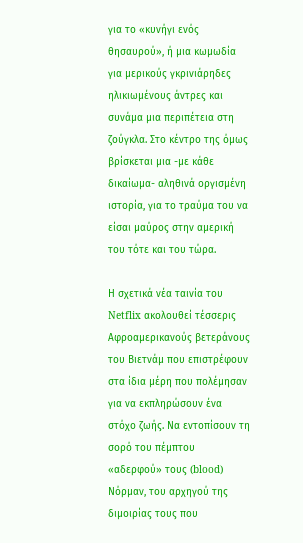για το «κυνήγι ενός θησαυρού», ή μια κωμωδία για μερικούς γκρινιάρηδες ηλικιωμένους άντρες και συνάμα μια περιπέτεια στη ζούγκλα. Στο κέντρο της όμως βρίσκεται μια -με κάθε δικαίωμα- αληθινά οργισμένη ιστορία, για το τραύμα του να είσαι μαύρος στην αμερική του τότε και του τώρα.

Η σχετικά νέα ταινία του Netflix ακολουθεί τέσσερις Αφροαμερικανούς βετεράνους του Βιετνάμ που επιστρέφουν στα ίδια μέρη που πολέμησαν για να εκπληρώσουν ένα στόχο ζωής. Να εντοπίσουν τη σορό του πέμπτου «αδερφού» τους (blood) Νόρμαν, του αρχηγού της διμοιρίας τους που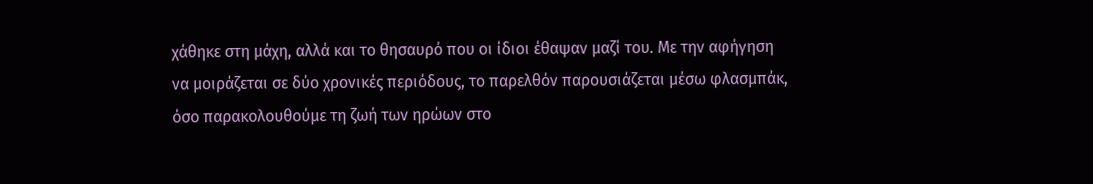χάθηκε στη μάχη, αλλά και το θησαυρό που οι ίδιοι έθαψαν μαζί του. Με την αφήγηση να μοιράζεται σε δύο χρονικές περιόδους, το παρελθόν παρουσιάζεται μέσω φλασμπάκ, όσο παρακολουθούμε τη ζωή των ηρώων στο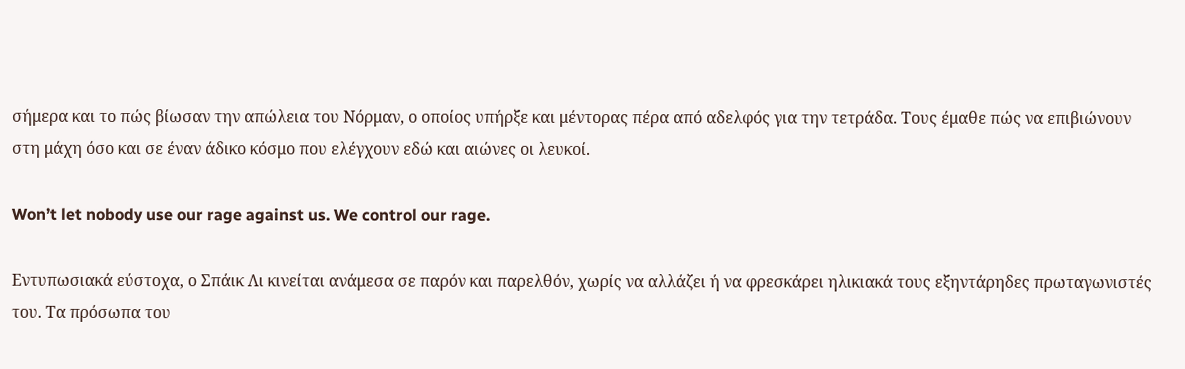σήμερα και το πώς βίωσαν την απώλεια του Νόρμαν, ο οποίος υπήρξε και μέντορας πέρα από αδελφός για την τετράδα. Τους έμαθε πώς να επιβιώνουν στη μάχη όσο και σε έναν άδικο κόσμο που ελέγχουν εδώ και αιώνες οι λευκοί.

Won’t let nobody use our rage against us. We control our rage.

Εντυπωσιακά εύστοχα, ο Σπάικ Λι κινείται ανάμεσα σε παρόν και παρελθόν, χωρίς να αλλάζει ή να φρεσκάρει ηλικιακά τους εξηντάρηδες πρωταγωνιστές του. Τα πρόσωπα του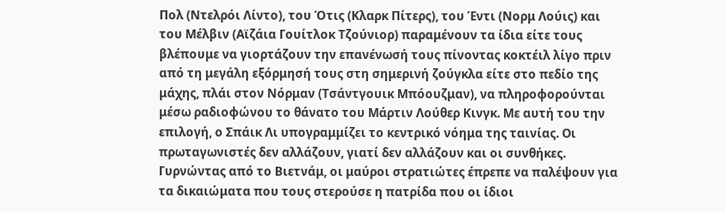Πολ (Ντελρόι Λίντο), του Ότις (Κλαρκ Πίτερς), του Έντι (Νορμ Λούις) και του Μέλβιν (Αϊζάια Γουίτλοκ Τζούνιορ) παραμένουν τα ίδια είτε τους βλέπουμε να γιορτάζουν την επανένωσή τους πίνοντας κοκτέιλ λίγο πριν από τη μεγάλη εξόρμησή τους στη σημερινή ζούγκλα είτε στο πεδίο της μάχης, πλάι στον Νόρμαν (Τσάντγουικ Μπόουζμαν), να πληροφορούνται μέσω ραδιοφώνου το θάνατο του Μάρτιν Λούθερ Κινγκ. Με αυτή του την επιλογή, ο Σπάικ Λι υπογραμμίζει το κεντρικό νόημα της ταινίας. Οι πρωταγωνιστές δεν αλλάζουν, γιατί δεν αλλάζουν και οι συνθήκες. Γυρνώντας από το Βιετνάμ, οι μαύροι στρατιώτες έπρεπε να παλέψουν για τα δικαιώματα που τους στερούσε η πατρίδα που οι ίδιοι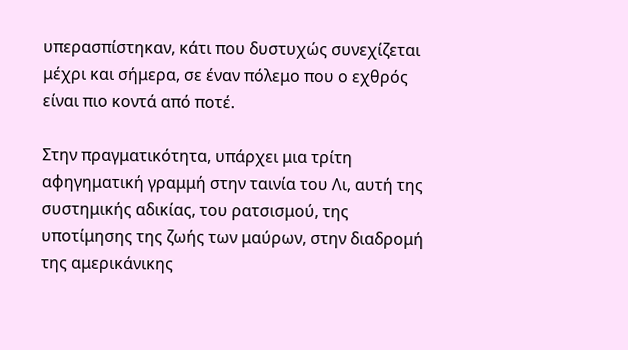υπερασπίστηκαν, κάτι που δυστυχώς συνεχίζεται μέχρι και σήμερα, σε έναν πόλεμο που ο εχθρός είναι πιο κοντά από ποτέ.

Στην πραγματικότητα, υπάρχει μια τρίτη αφηγηματική γραμμή στην ταινία του Λι, αυτή της συστημικής αδικίας, του ρατσισμού, της υποτίμησης της ζωής των μαύρων, στην διαδρομή της αμερικάνικης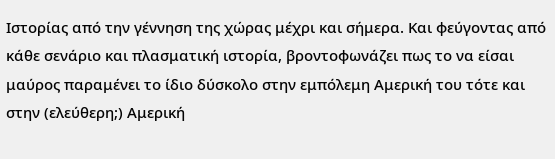Ιστορίας από την γέννηση της χώρας μέχρι και σήμερα. Και φεύγοντας από κάθε σενάριο και πλασματική ιστορία, βροντοφωνάζει πως το να είσαι μαύρος παραμένει το ίδιο δύσκολο στην εμπόλεμη Αμερική του τότε και στην (ελεύθερη;) Αμερική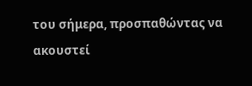του σήμερα, προσπαθώντας να ακουστεί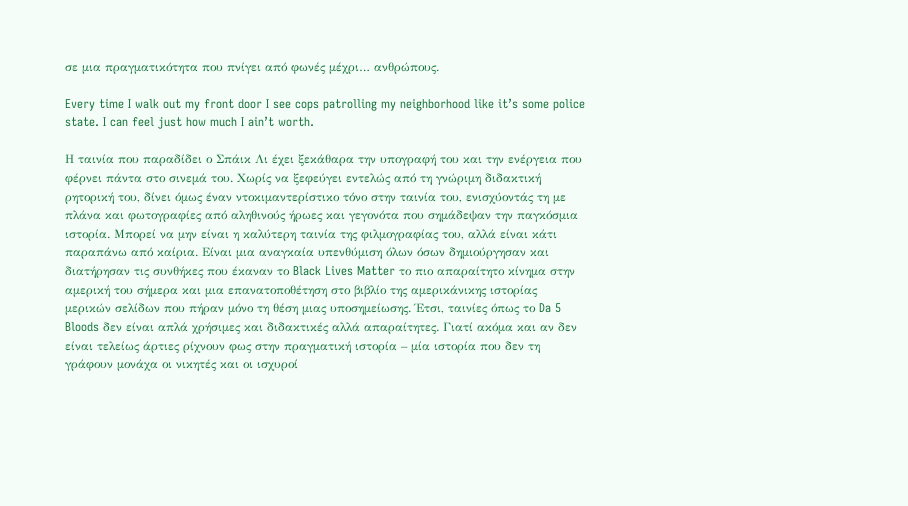σε μια πραγματικότητα που πνίγει από φωνές μέχρι… ανθρώπους.

Every time I walk out my front door I see cops patrolling my neighborhood like it’s some police state. I can feel just how much I ain’t worth.

Η ταινία που παραδίδει ο Σπάικ Λι έχει ξεκάθαρα την υπογραφή του και την ενέργεια που φέρνει πάντα στο σινεμά του. Χωρίς να ξεφεύγει εντελώς από τη γνώριμη διδακτική ρητορική του, δίνει όμως έναν ντοκιμαντερίστικο τόνο στην ταινία του, ενισχύοντάς τη με πλάνα και φωτογραφίες από αληθινούς ήρωες και γεγονότα που σημάδεψαν την παγκόσμια ιστορία. Μπορεί να μην είναι η καλύτερη ταινία της φιλμογραφίας του, αλλά είναι κάτι παραπάνω από καίρια. Είναι μια αναγκαία υπενθύμιση όλων όσων δημιούργησαν και διατήρησαν τις συνθήκες που έκαναν το Black Lives Matter το πιο απαραίτητο κίνημα στην αμερική του σήμερα και μια επανατοποθέτηση στο βιβλίο της αμερικάνικης ιστορίας μερικών σελίδων που πήραν μόνο τη θέση μιας υποσημείωσης. Έτσι, ταινίες όπως το Da 5 Bloods δεν είναι απλά χρήσιμες και διδακτικές αλλά απαραίτητες. Γιατί ακόμα και αν δεν είναι τελείως άρτιες ρίχνουν φως στην πραγματική ιστορία – μία ιστορία που δεν τη γράφουν μονάχα οι νικητές και οι ισχυροί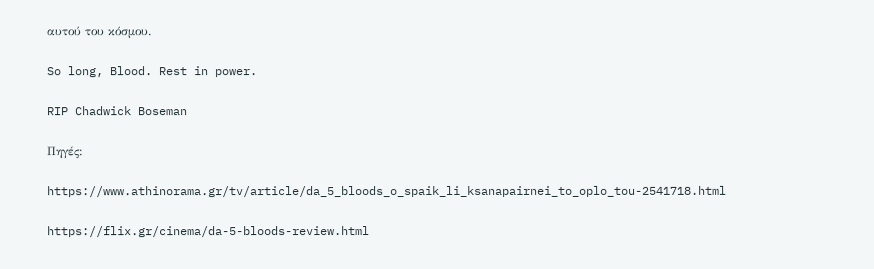αυτού του κόσμου.

So long, Blood. Rest in power.

RIP Chadwick Boseman

Πηγές:

https://www.athinorama.gr/tv/article/da_5_bloods_o_spaik_li_ksanapairnei_to_oplo_tou-2541718.html

https://flix.gr/cinema/da-5-bloods-review.html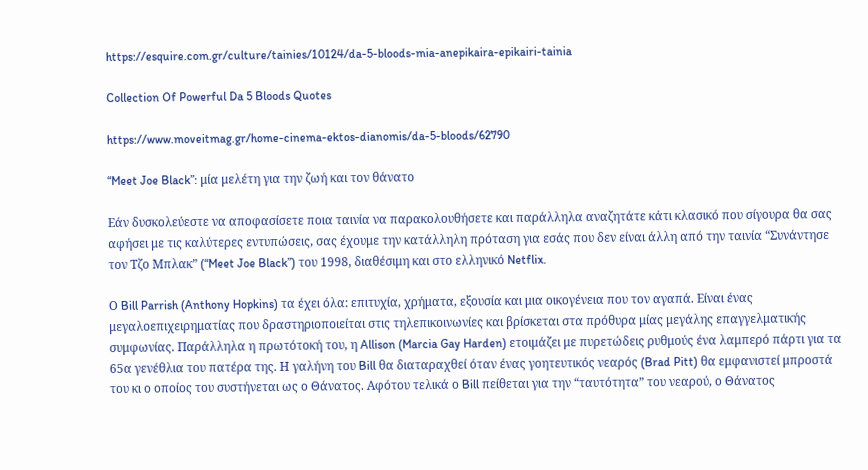https://esquire.com.gr/culture/tainies/10124/da-5-bloods-mia-anepikaira-epikairi-tainia

Collection Of Powerful Da 5 Bloods Quotes

https://www.moveitmag.gr/home-cinema-ektos-dianomis/da-5-bloods/62790

“Meet Joe Black”: μία μελέτη για την ζωή και τον θάνατο

Εάν δυσκολεύεστε να αποφασίσετε ποια ταινία να παρακολουθήσετε και παράλληλα αναζητάτε κάτι κλασικό που σίγουρα θα σας αφήσει με τις καλύτερες εντυπώσεις, σας έχουμε την κατάλληλη πρόταση για εσάς που δεν είναι άλλη από την ταινία “Συνάντησε τον Τζο Μπλακ” (“Meet Joe Black”) του 1998, διαθέσιμη και στο ελληνικό Netflix.

Ο Bill Parrish (Anthony Hopkins) τα έχει όλα: επιτυχία, χρήματα, εξουσία και μια οικογένεια που τον αγαπά. Είναι ένας μεγαλοεπιχειρηματίας που δραστηριοποιείται στις τηλεπικοινωνίες και βρίσκεται στα πρόθυρα μίας μεγάλης επαγγελματικής συμφωνίας. Παράλληλα η πρωτότοκή του, η Allison (Marcia Gay Harden) ετοιμάζει με πυρετώδεις ρυθμούς ένα λαμπερό πάρτι για τα 65α γενέθλια του πατέρα της. Η γαλήνη του Bill θα διαταραχθεί όταν ένας γοητευτικός νεαρός (Brad Pitt) θα εμφανιστεί μπροστά του κι ο οποίος του συστήνεται ως ο Θάνατος. Αφότου τελικά ο Bill πείθεται για την “ταυτότητα” του νεαρού, ο Θάνατος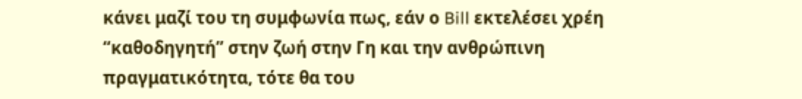κάνει μαζί του τη συμφωνία πως, εάν ο Bill εκτελέσει χρέη “καθοδηγητή” στην ζωή στην Γη και την ανθρώπινη πραγματικότητα, τότε θα του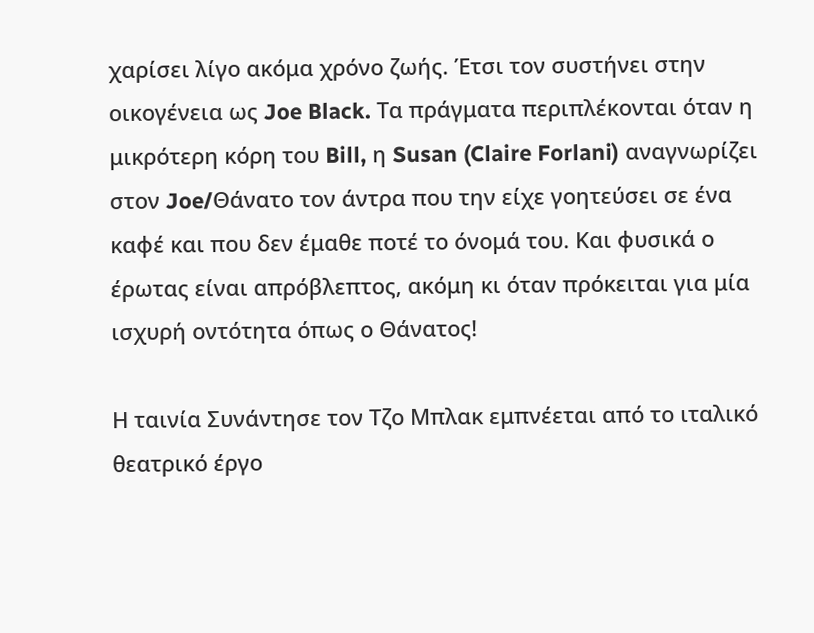χαρίσει λίγο ακόμα χρόνο ζωής. Έτσι τον συστήνει στην οικογένεια ως Joe Black. Τα πράγματα περιπλέκονται όταν η μικρότερη κόρη του Bill, η Susan (Claire Forlani) αναγνωρίζει στον Joe/Θάνατο τον άντρα που την είχε γοητεύσει σε ένα καφέ και που δεν έμαθε ποτέ το όνομά του. Και φυσικά ο έρωτας είναι απρόβλεπτος, ακόμη κι όταν πρόκειται για μία ισχυρή οντότητα όπως ο Θάνατος!

Η ταινία Συνάντησε τον Τζο Μπλακ εμπνέεται από το ιταλικό θεατρικό έργο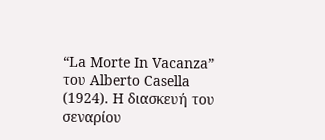“La Morte In Vacanza” του Alberto Casella (1924). H διασκευή του σεναρίου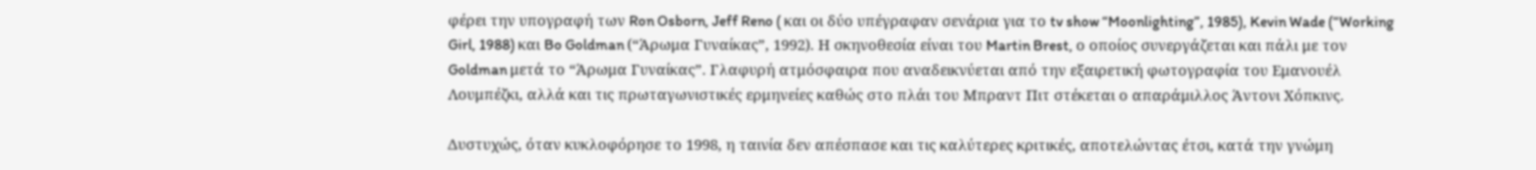φέρει την υπογραφή των Ron Osborn, Jeff Reno ( και οι δύο υπέγραφαν σενάρια για το tv show “Moonlighting”, 1985), Kevin Wade (“Working Girl, 1988) και Bo Goldman (“Άρωμα Γυναίκας”, 1992). Η σκηνοθεσία είναι του Martin Brest, ο οποίος συνεργάζεται και πάλι με τον Goldman μετά το “Άρωμα Γυναίκας”. Γλαφυρή ατμόσφαιρα που αναδεικνύεται από την εξαιρετική φωτογραφία του Εμανουέλ Λουμπέζκι, αλλά και τις πρωταγωνιστικές ερμηνείες καθώς στο πλάι του Μπραντ Πιτ στέκεται ο απαράμιλλος Άντονι Χόπκινς.

Δυστυχώς, όταν κυκλοφόρησε το 1998, η ταινία δεν απέσπασε και τις καλύτερες κριτικές, αποτελώντας έτσι, κατά την γνώμη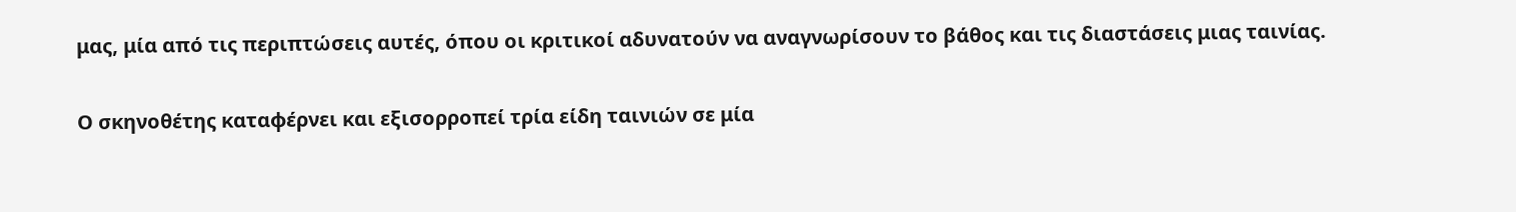μας, μία από τις περιπτώσεις αυτές, όπου οι κριτικοί αδυνατούν να αναγνωρίσουν το βάθος και τις διαστάσεις μιας ταινίας.

Ο σκηνοθέτης καταφέρνει και εξισορροπεί τρία είδη ταινιών σε μία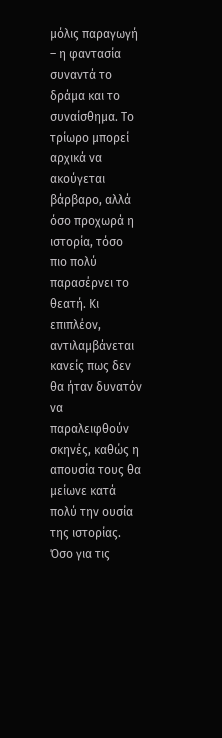μόλις παραγωγή – η φαντασία συναντά το δράμα και το συναίσθημα. Το τρίωρο μπορεί αρχικά να ακούγεται βάρβαρο, αλλά όσο προχωρά η ιστορία, τόσο πιο πολύ παρασέρνει το θεατή. Κι επιπλέον, αντιλαμβάνεται κανείς πως δεν θα ήταν δυνατόν να παραλειφθούν σκηνές, καθώς η απουσία τους θα μείωνε κατά πολύ την ουσία της ιστορίας. Όσο για τις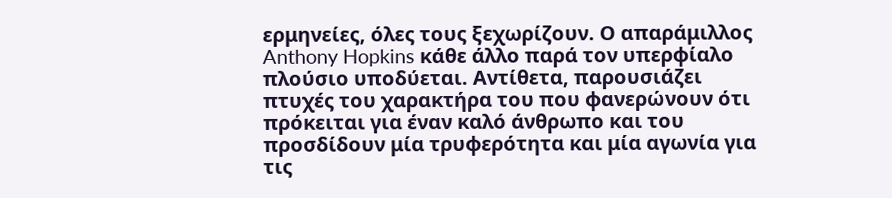ερμηνείες, όλες τους ξεχωρίζουν. Ο απαράμιλλος Anthony Hopkins κάθε άλλο παρά τον υπερφίαλο πλούσιο υποδύεται. Αντίθετα, παρουσιάζει πτυχές του χαρακτήρα του που φανερώνουν ότι πρόκειται για έναν καλό άνθρωπο και του προσδίδουν μία τρυφερότητα και μία αγωνία για τις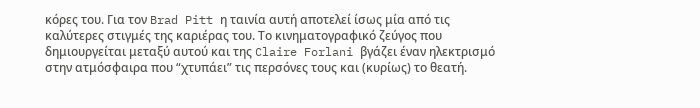κόρες του. Για τον Brad Pitt η ταινία αυτή αποτελεί ίσως μία από τις καλύτερες στιγμές της καριέρας του. Το κινηματογραφικό ζεύγος που δημιουργείται μεταξύ αυτού και της Claire Forlani βγάζει έναν ηλεκτρισμό στην ατμόσφαιρα που “χτυπάει” τις περσόνες τους και (κυρίως) το θεατή.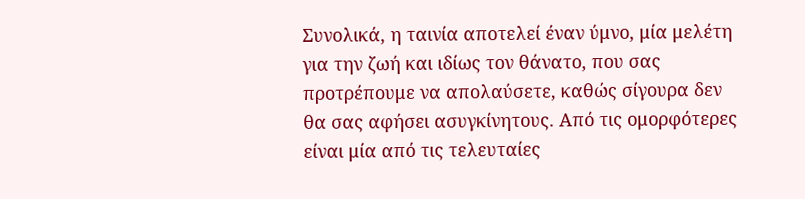Συνολικά, η ταινία αποτελεί έναν ύμνο, μία μελέτη για την ζωή και ιδίως τον θάνατο, που σας προτρέπουμε να απολαύσετε, καθώς σίγουρα δεν θα σας αφήσει ασυγκίνητους. Από τις ομορφότερες είναι μία από τις τελευταίες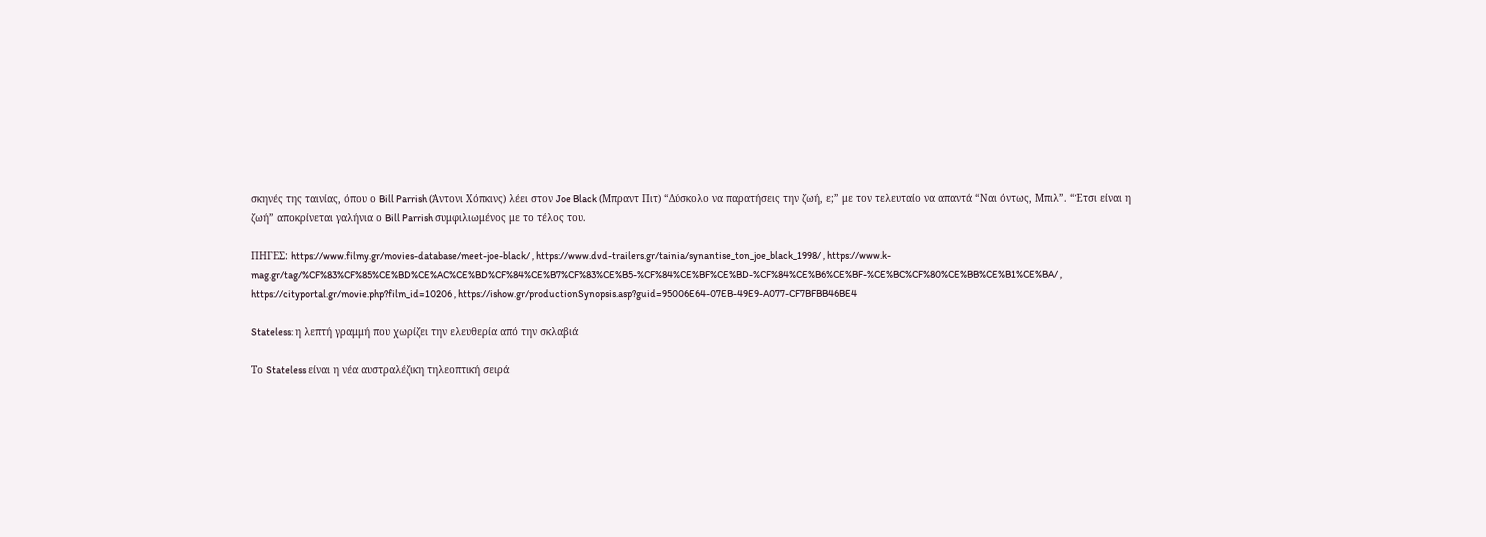σκηνές της ταινίας, όπου ο Bill Parrish (Άντονι Χόπκινς) λέει στον Joe Black (Μπραντ Πιτ) “Δύσκολο να παρατήσεις την ζωή, ε;” με τον τελευταίο να απαντά “Ναι όντως, Μπιλ”. “Έτσι είναι η ζωή” αποκρίνεται γαλήνια ο Bill Parrish συμφιλιωμένος με το τέλος του.

ΠΗΓΕΣ: https://www.filmy.gr/movies-database/meet-joe-black/ , https://www.dvd-trailers.gr/tainia/synantise_ton_joe_black_1998/ , https://www.k-mag.gr/tag/%CF%83%CF%85%CE%BD%CE%AC%CE%BD%CF%84%CE%B7%CF%83%CE%B5-%CF%84%CE%BF%CE%BD-%CF%84%CE%B6%CE%BF-%CE%BC%CF%80%CE%BB%CE%B1%CE%BA/ , https://cityportal.gr/movie.php?film_id=10206 , https://ishow.gr/productionSynopsis.asp?guid=95006E64-07EB-49E9-A077-CF7BFBB46BE4

Stateless: η λεπτή γραμμή που χωρίζει την ελευθερία από την σκλαβιά

Το Stateless είναι η νέα αυστραλέζικη τηλεοπτική σειρά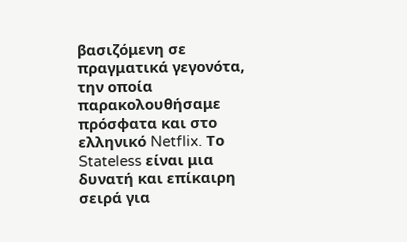βασιζόμενη σε πραγματικά γεγονότα, την οποία παρακολουθήσαμε πρόσφατα και στο ελληνικό Netflix. Το Stateless είναι μια δυνατή και επίκαιρη σειρά για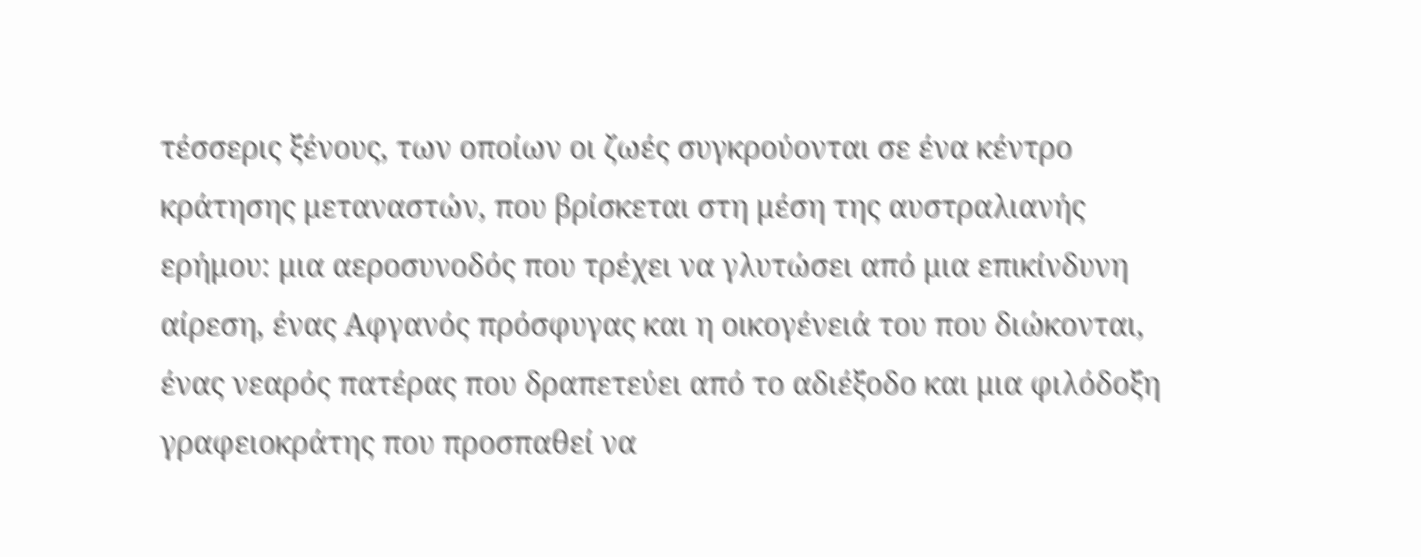τέσσερις ξένους, των οποίων οι ζωές συγκρούονται σε ένα κέντρο κράτησης μεταναστών, που βρίσκεται στη μέση της αυστραλιανής ερήμου: μια αεροσυνοδός που τρέχει να γλυτώσει από μια επικίνδυνη αίρεση, ένας Αφγανός πρόσφυγας και η οικογένειά του που διώκονται, ένας νεαρός πατέρας που δραπετεύει από το αδιέξοδο και μια φιλόδοξη γραφειοκράτης που προσπαθεί να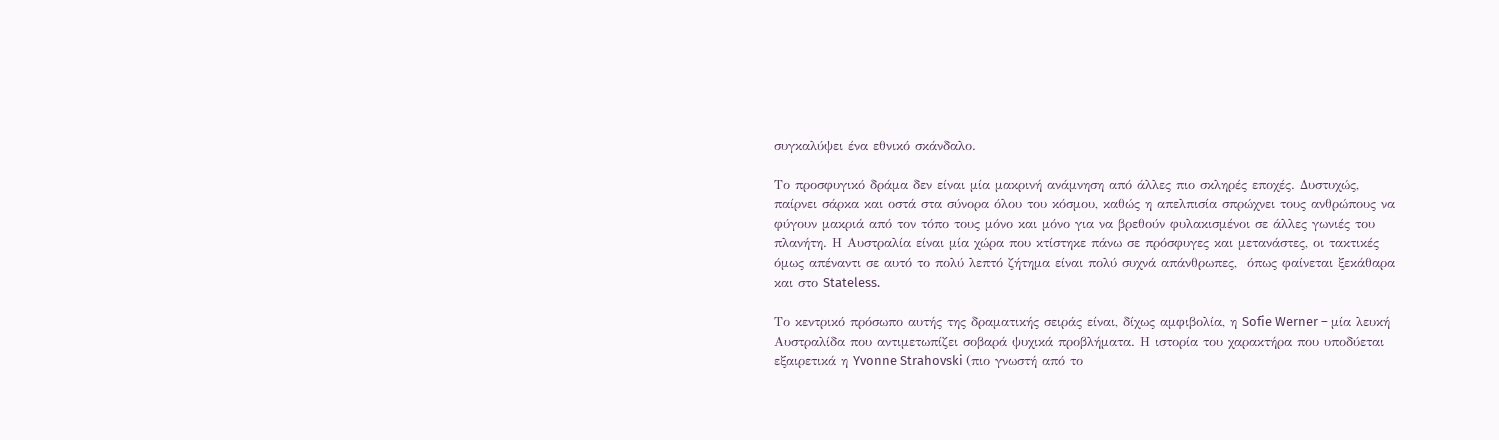συγκαλύψει ένα εθνικό σκάνδαλο.

Το προσφυγικό δράμα δεν είναι μία μακρινή ανάμνηση από άλλες πιο σκληρές εποχές. Δυστυχώς, παίρνει σάρκα και οστά στα σύνορα όλου του κόσμου, καθώς η απελπισία σπρώχνει τους ανθρώπους να φύγουν μακριά από τον τόπο τους μόνο και μόνο για να βρεθούν φυλακισμένοι σε άλλες γωνιές του πλανήτη. Η Αυστραλία είναι μία χώρα που κτίστηκε πάνω σε πρόσφυγες και μετανάστες, οι τακτικές όμως απέναντι σε αυτό το πολύ λεπτό ζήτημα είναι πολύ συχνά απάνθρωπες,  όπως φαίνεται ξεκάθαρα και στο Stateless.

Το κεντρικό πρόσωπο αυτής της δραματικής σειράς είναι, δίχως αμφιβολία, η Sofie Werner – μία λευκή Αυστραλίδα που αντιμετωπίζει σοβαρά ψυχικά προβλήματα. Η ιστορία του χαρακτήρα που υποδύεται εξαιρετικά η Yvonne Strahovski (πιο γνωστή από το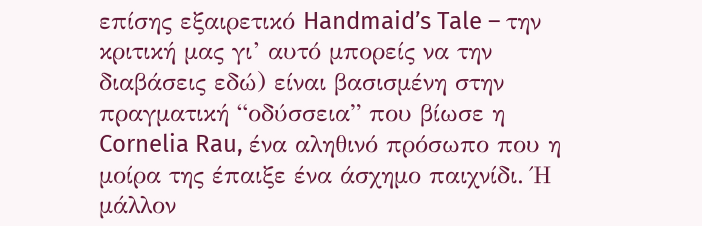επίσης εξαιρετικό Handmaid’s Tale – την κριτική μας γι’ αυτό μπορείς να την διαβάσεις εδώ) είναι βασισμένη στην πραγματική “οδύσσεια” που βίωσε η Cornelia Rau, ένα αληθινό πρόσωπο που η μοίρα της έπαιξε ένα άσχημο παιχνίδι. Ή μάλλον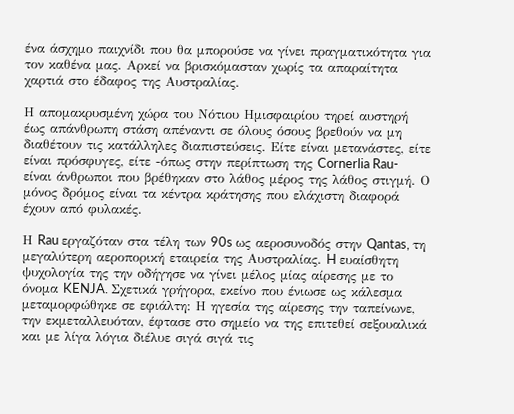ένα άσχημο παιχνίδι που θα μπορούσε να γίνει πραγματικότητα για τον καθένα μας. Αρκεί να βρισκόμασταν χωρίς τα απαραίτητα χαρτιά στο έδαφος της Αυστραλίας.

Η απομακρυσμένη χώρα του Νότιου Ημισφαιρίου τηρεί αυστηρή έως απάνθρωπη στάση απέναντι σε όλους όσους βρεθούν να μη διαθέτουν τις κατάλληλες διαπιστεύσεις. Είτε είναι μετανάστες, είτε είναι πρόσφυγες, είτε -όπως στην περίπτωση της Cornerlia Rau- είναι άνθρωποι που βρέθηκαν στο λάθος μέρος της λάθος στιγμή. Ο μόνος δρόμος είναι τα κέντρα κράτησης που ελάχιστη διαφορά έχουν από φυλακές.

Η Rau εργαζόταν στα τέλη των 90s ως αεροσυνοδός στην Qantas, τη μεγαλύτερη αεροπορική εταιρεία της Αυστραλίας. H ευαίσθητη ψυχολογία της την οδήγησε να γίνει μέλος μίας αίρεσης με το όνομα KENJA. Σχετικά γρήγορα, εκείνο που ένιωσε ως κάλεσμα μεταμορφώθηκε σε εφιάλτη: Η ηγεσία της αίρεσης την ταπείνωνε, την εκμεταλλευόταν, έφτασε στο σημείο να της επιτεθεί σεξουαλικά και με λίγα λόγια διέλυε σιγά σιγά τις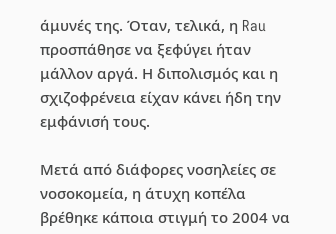άμυνές της. Όταν, τελικά, η Rau προσπάθησε να ξεφύγει ήταν μάλλον αργά. Η διπολισμός και η σχιζοφρένεια είχαν κάνει ήδη την εμφάνισή τους.

Μετά από διάφορες νοσηλείες σε νοσοκομεία, η άτυχη κοπέλα βρέθηκε κάποια στιγμή το 2004 να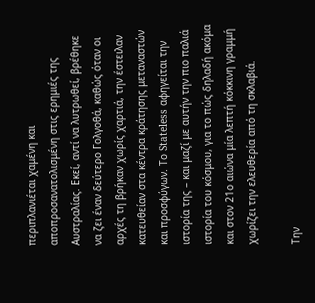περιπλανιέται χαμένη και αποπροσανατολισμένη στις ερημιές της Αυστραλίας. Εκεί, αντί να λυτρωθεί, βρέθηκε να ζει έναν δεύτερο Γολγοθά, καθώς όταν οι αρχές τη βρήκαν χωρίς χαρτιά, την έστειλαν κατευθείαν στα κέντρα κράτησης μεταναστών και προσφύγων. Το Stateless αφηγείται την ιστορία της – και μαζί με αυτήν την πιο παλιά ιστορία του κόσμου, για το πώς δηλαδή ακόμα και στον 21ο αιώνα μία λεπτή κόκκινη γραμμή χωρίζει την ελευθερία από τη σκλαβιά.

Την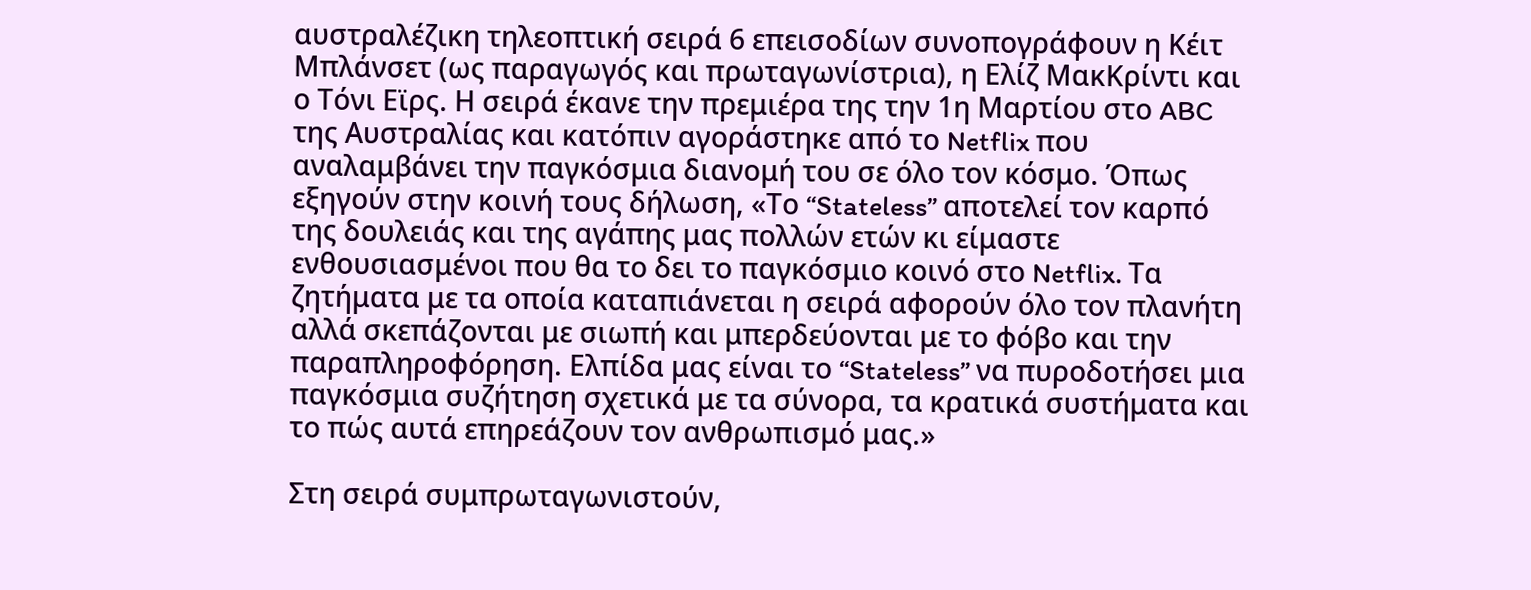αυστραλέζικη τηλεοπτική σειρά 6 επεισοδίων συνοπογράφουν η Κέιτ Μπλάνσετ (ως παραγωγός και πρωταγωνίστρια), η Ελίζ ΜακΚρίντι και ο Τόνι Εϊρς. Η σειρά έκανε την πρεμιέρα της την 1η Μαρτίου στο ABC της Αυστραλίας και κατόπιν αγοράστηκε από το Netflix που αναλαμβάνει την παγκόσμια διανομή του σε όλο τον κόσμο. Όπως εξηγούν στην κοινή τους δήλωση, «Το “Stateless” αποτελεί τον καρπό της δουλειάς και της αγάπης μας πολλών ετών κι είμαστε ενθουσιασμένοι που θα το δει το παγκόσμιο κοινό στο Netflix. Τα ζητήματα με τα οποία καταπιάνεται η σειρά αφορούν όλο τον πλανήτη αλλά σκεπάζονται με σιωπή και μπερδεύονται με το φόβο και την παραπληροφόρηση. Ελπίδα μας είναι το “Stateless” να πυροδοτήσει μια παγκόσμια συζήτηση σχετικά με τα σύνορα, τα κρατικά συστήματα και το πώς αυτά επηρεάζουν τον ανθρωπισμό μας.»

Στη σειρά συμπρωταγωνιστούν,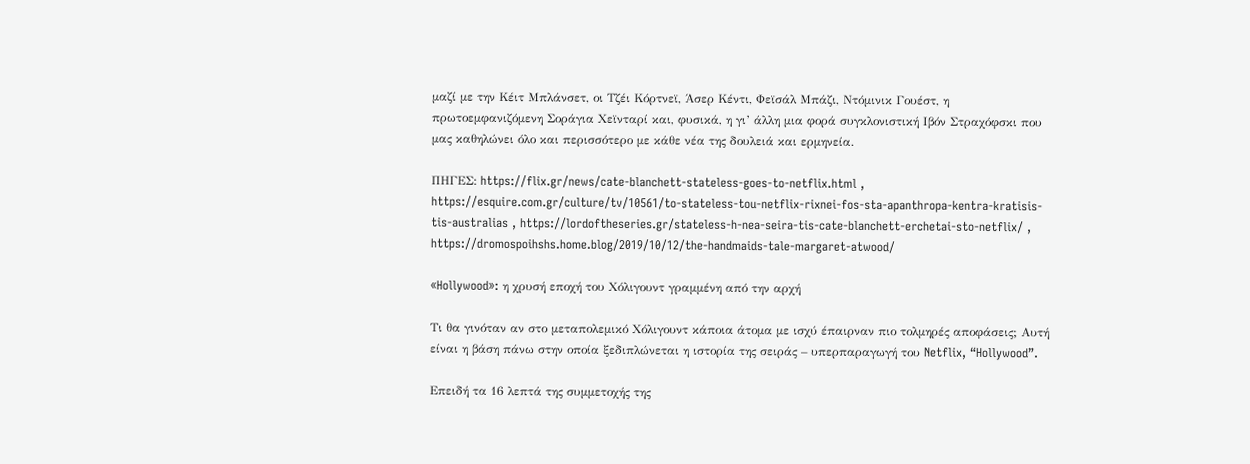μαζί με την Κέιτ Μπλάνσετ, οι Τζέι Κόρτνεϊ, Άσερ Κέντι, Φεϊσάλ Μπάζι, Ντόμινικ Γουέστ, η πρωτοεμφανιζόμενη Σοράγια Χεϊνταρί και, φυσικά, η γι’ άλλη μια φορά συγκλονιστική Ιβόν Στραχόφσκι που μας καθηλώνει όλο και περισσότερο με κάθε νέα της δουλειά και ερμηνεία.

ΠΗΓΕΣ: https://flix.gr/news/cate-blanchett-stateless-goes-to-netflix.html , https://esquire.com.gr/culture/tv/10561/to-stateless-tou-netflix-rixnei-fos-sta-apanthropa-kentra-kratisis-tis-australias , https://lordoftheseries.gr/stateless-h-nea-seira-tis-cate-blanchett-erchetai-sto-netflix/ , https://dromospoihshs.home.blog/2019/10/12/the-handmaids-tale-margaret-atwood/

«Hollywood»: η χρυσή εποχή του Χόλιγουντ γραμμένη από την αρχή

Τι θα γινόταν αν στο μεταπολεμικό Χόλιγουντ κάποια άτομα με ισχύ έπαιρναν πιο τολμηρές αποφάσεις; Αυτή είναι η βάση πάνω στην οποία ξεδιπλώνεται η ιστορία της σειράς – υπερπαραγωγή του Netflix, “Hollywood”.

Eπειδή τα 16 λεπτά της συμμετοχής της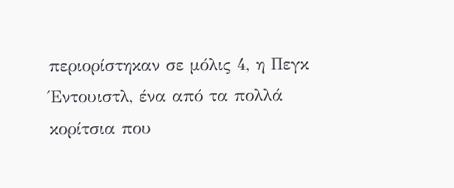περιορίστηκαν σε μόλις 4, η Πεγκ Έντουιστλ, ένα από τα πολλά κορίτσια που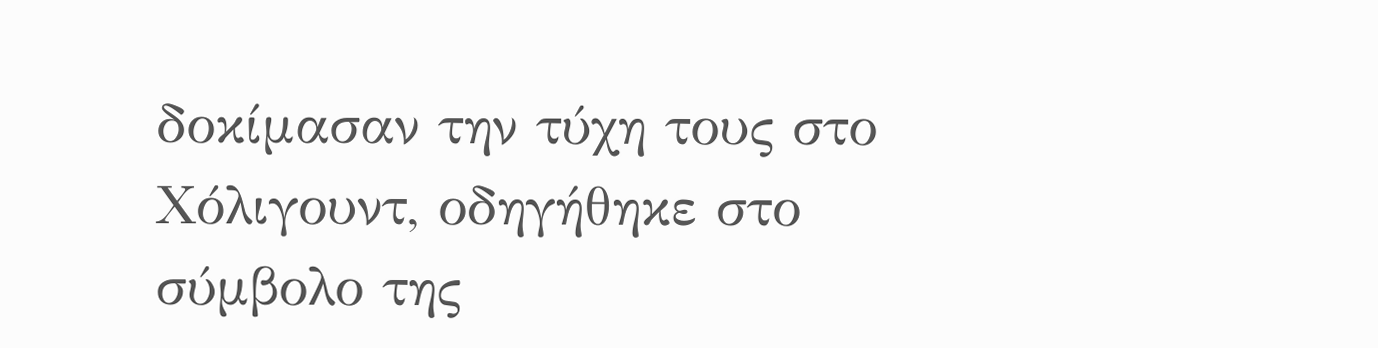δοκίμασαν την τύχη τους στο Χόλιγουντ, οδηγήθηκε στο σύμβολο της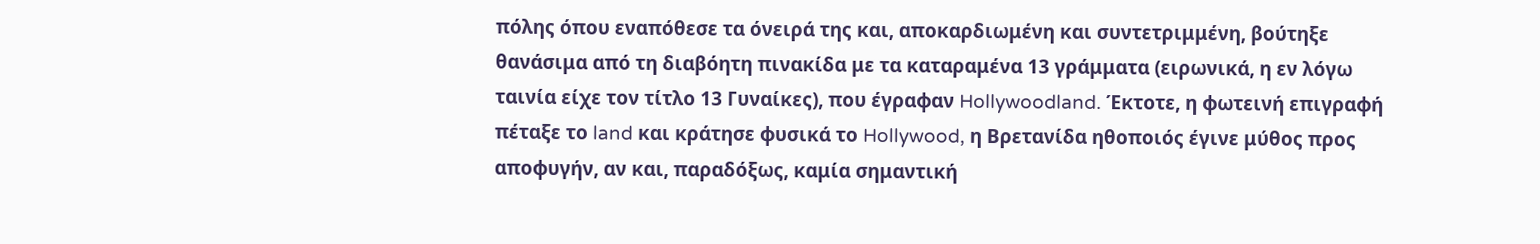πόλης όπου εναπόθεσε τα όνειρά της και, αποκαρδιωμένη και συντετριμμένη, βούτηξε θανάσιμα από τη διαβόητη πινακίδα με τα καταραμένα 13 γράμματα (ειρωνικά, η εν λόγω ταινία είχε τον τίτλο 13 Γυναίκες), που έγραφαν Hollywoodland. Έκτοτε, η φωτεινή επιγραφή πέταξε το land και κράτησε φυσικά το Hollywood, η Βρετανίδα ηθοποιός έγινε μύθος προς αποφυγήν, αν και, παραδόξως, καμία σημαντική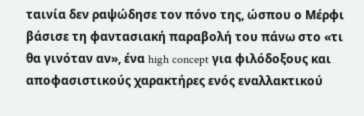ταινία δεν ραψώδησε τον πόνο της, ώσπου ο Μέρφι βάσισε τη φαντασιακή παραβολή του πάνω στο «τι θα γινόταν αν», ένα high concept για φιλόδοξους και αποφασιστικούς χαρακτήρες ενός εναλλακτικού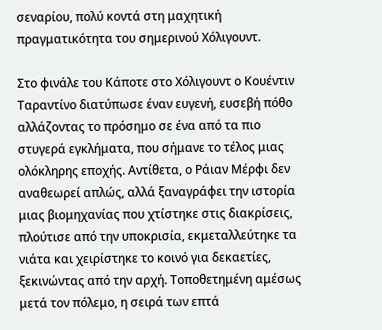σεναρίου, πολύ κοντά στη μαχητική πραγματικότητα του σημερινού Χόλιγουντ.

Στο φινάλε του Κάποτε στο Χόλιγουντ ο Κουέντιν Ταραντίνο διατύπωσε έναν ευγενή, ευσεβή πόθο αλλάζοντας το πρόσημο σε ένα από τα πιο στυγερά εγκλήματα, που σήμανε το τέλος μιας ολόκληρης εποχής. Αντίθετα, ο Ράιαν Μέρφι δεν αναθεωρεί απλώς, αλλά ξαναγράφει την ιστορία μιας βιομηχανίας που χτίστηκε στις διακρίσεις, πλούτισε από την υποκρισία, εκμεταλλεύτηκε τα νιάτα και χειρίστηκε το κοινό για δεκαετίες, ξεκινώντας από την αρχή. Τοποθετημένη αμέσως μετά τον πόλεμο, η σειρά των επτά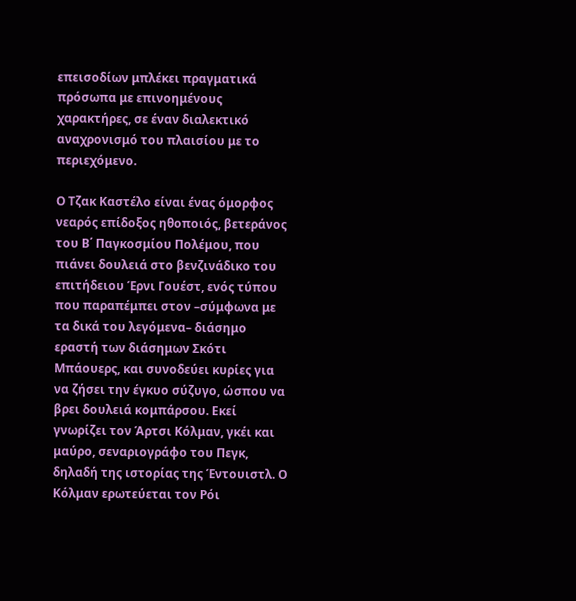επεισοδίων μπλέκει πραγματικά πρόσωπα με επινοημένους χαρακτήρες, σε έναν διαλεκτικό αναχρονισμό του πλαισίου με το περιεχόμενο.

Ο Τζακ Καστέλο είναι ένας όμορφος νεαρός επίδοξος ηθοποιός, βετεράνος του Β΄ Παγκοσμίου Πολέμου, που πιάνει δουλειά στο βενζινάδικο του επιτήδειου Έρνι Γουέστ, ενός τύπου που παραπέμπει στον –σύμφωνα με τα δικά του λεγόμενα– διάσημο εραστή των διάσημων Σκότι Μπάουερς, και συνοδεύει κυρίες για να ζήσει την έγκυο σύζυγο, ώσπου να βρει δουλειά κομπάρσου. Εκεί γνωρίζει τον Άρτσι Κόλμαν, γκέι και μαύρο, σεναριογράφο του Πεγκ, δηλαδή της ιστορίας της Έντουιστλ. Ο Κόλμαν ερωτεύεται τον Ρόι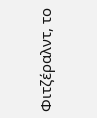Φιτζέραλντ, το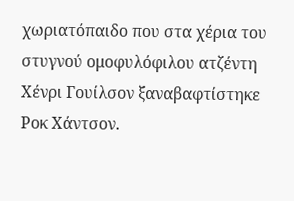χωριατόπαιδο που στα χέρια του στυγνού ομοφυλόφιλου ατζέντη Χένρι Γουίλσον ξαναβαφτίστηκε Ροκ Χάντσον.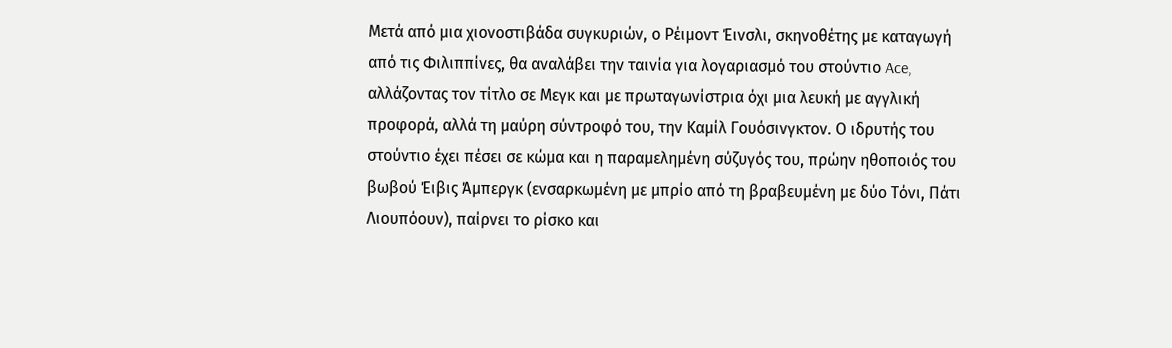Μετά από μια χιονοστιβάδα συγκυριών, ο Ρέιμοντ Έινσλι, σκηνοθέτης με καταγωγή από τις Φιλιππίνες, θα αναλάβει την ταινία για λογαριασμό του στούντιο Ace, αλλάζοντας τον τίτλο σε Μεγκ και με πρωταγωνίστρια όχι μια λευκή με αγγλική προφορά, αλλά τη μαύρη σύντροφό του, την Καμίλ Γουόσινγκτον. Ο ιδρυτής του στούντιο έχει πέσει σε κώμα και η παραμελημένη σύζυγός του, πρώην ηθοποιός του βωβού Έιβις Άμπεργκ (ενσαρκωμένη με μπρίο από τη βραβευμένη με δύο Τόνι, Πάτι Λιουπόουν), παίρνει το ρίσκο και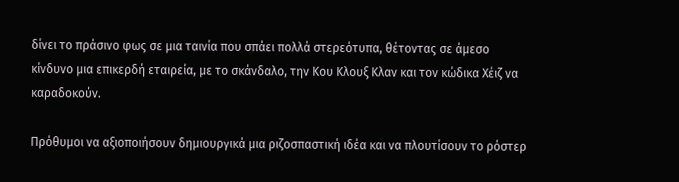δίνει το πράσινο φως σε μια ταινία που σπάει πολλά στερεότυπα, θέτοντας σε άμεσο κίνδυνο μια επικερδή εταιρεία, με το σκάνδαλο, την Κου Κλουξ Κλαν και τον κώδικα Χέιζ να καραδοκούν.

Πρόθυμοι να αξιοποιήσουν δημιουργικά μια ριζοσπαστική ιδέα και να πλουτίσουν το ρόστερ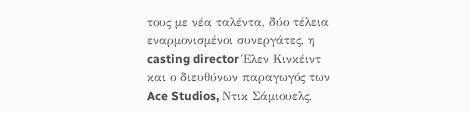τους με νέα ταλέντα, δύο τέλεια εναρμονισμένοι συνεργάτες, η casting director Έλεν Κινκέιντ και ο διευθύνων παραγωγός των Ace Studios, Ντικ Σάμιουελς,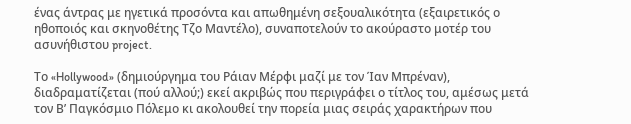ένας άντρας με ηγετικά προσόντα και απωθημένη σεξουαλικότητα (εξαιρετικός ο ηθοποιός και σκηνοθέτης Τζο Μαντέλο), συναποτελούν το ακούραστο μοτέρ του ασυνήθιστου project.

Το «Hollywood» (δημιούργημα του Ράιαν Μέρφι μαζί με τον Ίαν Μπρέναν), διαδραματίζεται (πού αλλού;) εκεί ακριβώς που περιγράφει ο τίτλος του, αμέσως μετά τον Β’ Παγκόσμιο Πόλεμο κι ακολουθεί την πορεία μιας σειράς χαρακτήρων που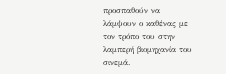προσπαθούν να λάμψουν ο καθένας με τον τρόπο του στην λαμπερή βιομηχανία του σινεμά.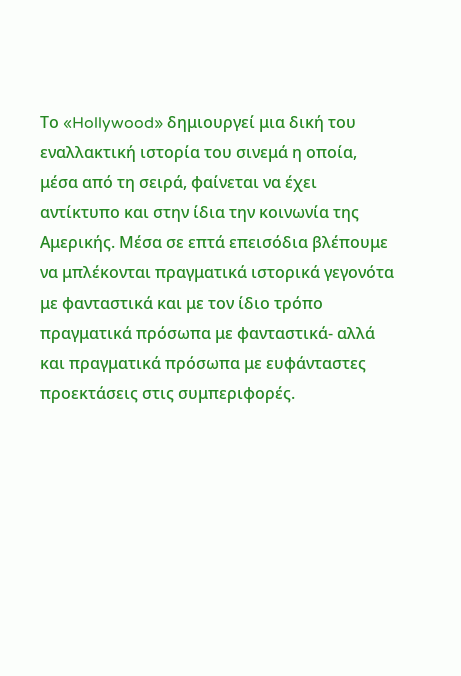Το «Hollywood» δημιουργεί μια δική του εναλλακτική ιστορία του σινεμά η οποία, μέσα από τη σειρά, φαίνεται να έχει αντίκτυπο και στην ίδια την κοινωνία της Αμερικής. Μέσα σε επτά επεισόδια βλέπουμε να μπλέκονται πραγματικά ιστορικά γεγονότα με φανταστικά και με τον ίδιο τρόπο πραγματικά πρόσωπα με φανταστικά- αλλά και πραγματικά πρόσωπα με ευφάνταστες προεκτάσεις στις συμπεριφορές.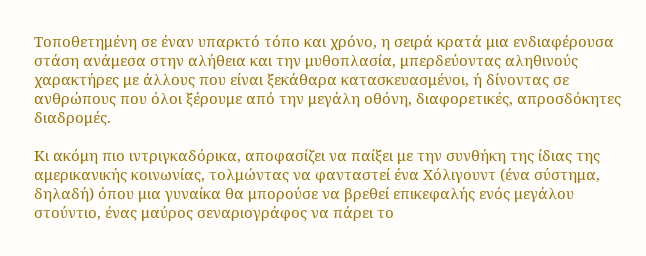Τοποθετημένη σε έναν υπαρκτό τόπο και χρόνο, η σειρά κρατά μια ενδιαφέρουσα στάση ανάμεσα στην αλήθεια και την μυθοπλασία, μπερδεύοντας αληθινούς χαρακτήρες με άλλους που είναι ξεκάθαρα κατασκευασμένοι, ή δίνοντας σε ανθρώπους που όλοι ξέρουμε από την μεγάλη οθόνη, διαφορετικές, απροσδόκητες διαδρομές.

Κι ακόμη πιο ιντριγκαδόρικα, αποφασίζει να παίξει με την συνθήκη της ίδιας της αμερικανικής κοινωνίας, τολμώντας να φανταστεί ένα Χόλιγουντ (ένα σύστημα, δηλαδή) όπου μια γυναίκα θα μπορούσε να βρεθεί επικεφαλής ενός μεγάλου στούντιο, ένας μαύρος σεναριογράφος να πάρει το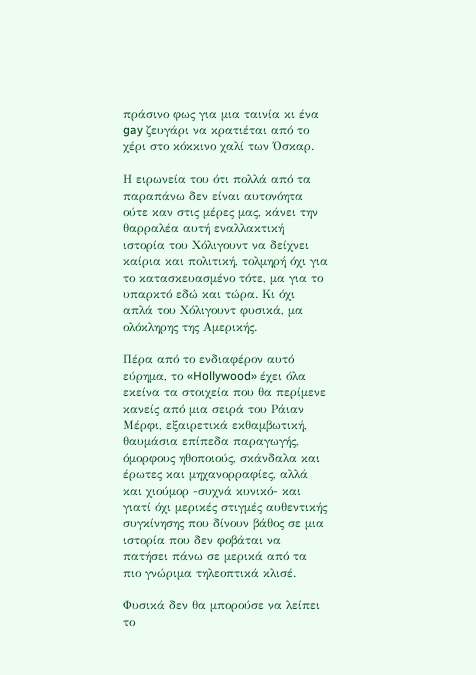πράσινο φως για μια ταινία κι ένα gay ζευγάρι να κρατιέται από το χέρι στο κόκκινο χαλί των Όσκαρ.

Η ειρωνεία του ότι πολλά από τα παραπάνω δεν είναι αυτονόητα ούτε καν στις μέρες μας, κάνει την θαρραλέα αυτή εναλλακτική ιστορία του Χόλιγουντ να δείχνει καίρια και πολιτική, τολμηρή όχι για το κατασκευασμένο τότε, μα για το υπαρκτό εδώ και τώρα. Κι όχι απλά του Χόλιγουντ φυσικά, μα ολόκληρης της Αμερικής.

Πέρα από το ενδιαφέρον αυτό εύρημα, το «Hollywood» έχει όλα εκείνα τα στοιχεία που θα περίμενε κανείς από μια σειρά του Ράιαν Μέρφι, εξαιρετικά εκθαμβωτική, θαυμάσια επίπεδα παραγωγής, όμορφους ηθοποιούς, σκάνδαλα και έρωτες και μηχανορραφίες, αλλά και χιούμορ -συχνά κυνικό- και γιατί όχι μερικές στιγμές αυθεντικής συγκίνησης που δίνουν βάθος σε μια ιστορία που δεν φοβάται να πατήσει πάνω σε μερικά από τα πιο γνώριμα τηλεοπτικά κλισέ.

Φυσικά δεν θα μπορούσε να λείπει το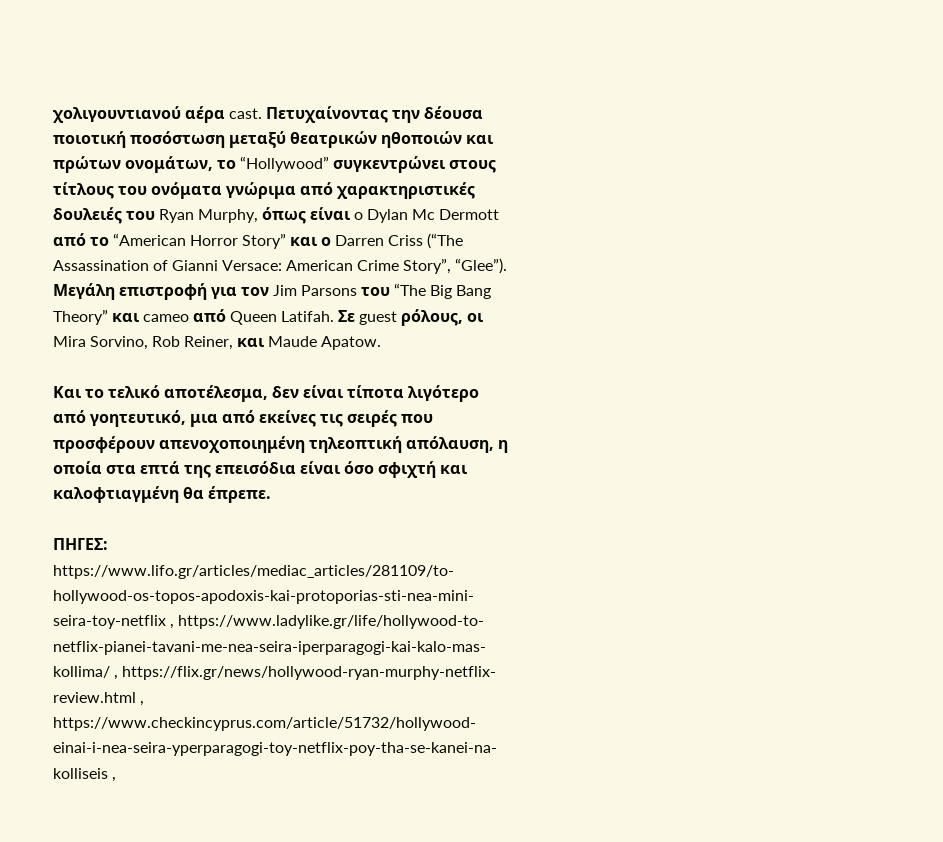χολιγουντιανού αέρα cast. Πετυχαίνοντας την δέουσα ποιοτική ποσόστωση μεταξύ θεατρικών ηθοποιών και πρώτων ονομάτων, το “Hollywood” συγκεντρώνει στους τίτλους του ονόματα γνώριμα από χαρακτηριστικές δουλειές του Ryan Murphy, όπως είναι o Dylan Mc Dermott από το “American Horror Story” και ο Darren Criss (“The Assassination of Gianni Versace: American Crime Story”, “Glee”). Μεγάλη επιστροφή για τον Jim Parsons του “The Big Bang Theory” και cameo από Queen Latifah. Σε guest ρόλους, οι Mira Sorvino, Rob Reiner, και Maude Apatow.

Και το τελικό αποτέλεσμα, δεν είναι τίποτα λιγότερο από γοητευτικό, μια από εκείνες τις σειρές που προσφέρουν απενοχοποιημένη τηλεοπτική απόλαυση, η οποία στα επτά της επεισόδια είναι όσο σφιχτή και καλοφτιαγμένη θα έπρεπε.

ΠΗΓΕΣ: https://www.lifo.gr/articles/mediac_articles/281109/to-hollywood-os-topos-apodoxis-kai-protoporias-sti-nea-mini-seira-toy-netflix , https://www.ladylike.gr/life/hollywood-to-netflix-pianei-tavani-me-nea-seira-iperparagogi-kai-kalo-mas-kollima/ , https://flix.gr/news/hollywood-ryan-murphy-netflix-review.html , https://www.checkincyprus.com/article/51732/hollywood-einai-i-nea-seira-yperparagogi-toy-netflix-poy-tha-se-kanei-na-kolliseis ,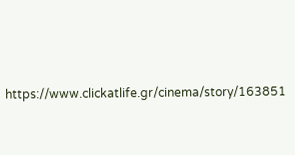https://www.clickatlife.gr/cinema/story/163851